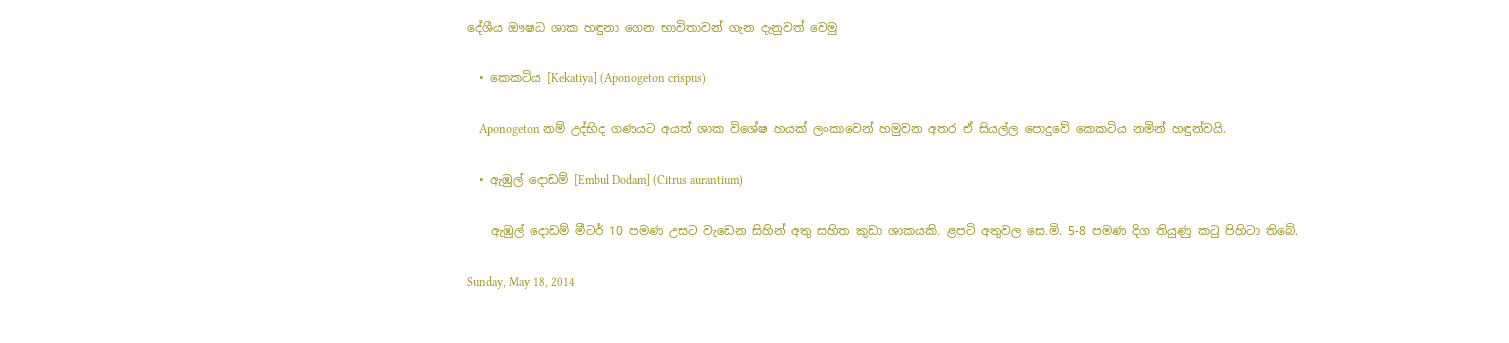දේශීය ඖෂධ ශාක හඳුනා ගෙන භාවිතාවන් ගැන දැනුවත් වෙමු

  • කෙකටිය [Kekatiya] (Aponogeton crispus)

    Aponogeton නම් උද්භිද ගණයට අයත් ශාක විශේෂ හයක් ලංකාවෙන් හමුවන අතර ඒ සියල්ල පොදුවේ කෙකටිය නමින් හඳුන්වයි.

  • ඇඹුල් දොඩම් [Embul Dodam] (Citrus aurantium)

    ඇඹුල් දොඩම් මීටර් 10 පමණ උසට වැඩෙන සිහින් අතු සහිත කුඩා ශාකයකි. ළපටි අතුවල සෙ.මි. 5-8 පමණ දිග තියුණු කටු පිහිටා තිබේ.

Sunday, May 18, 2014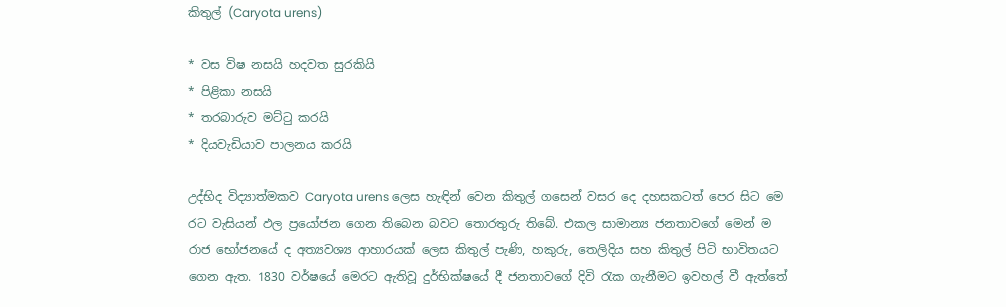කිතුල් (Caryota urens)

* වස විෂ නසයි හදවත සුරකියි
* පිළිකා නසයි
* තරබාරුව මට්‌ටු කරයි
* දියවැඩියාව පාලනය කරයි

උද්භිද විද්‍යාත්මකව Caryota urens ලෙස හැඳින් වෙන කිතුල් ගසෙන් වසර දෙ දහසකටත් පෙර සිට මෙ රට වැසියන් ඵල ප්‍රයෝජන ගෙන තිබෙන බවට තොරතුරු තිබේ. එකල සාමාන්‍ය ජනතාවගේ මෙන් ම රාජ භෝජනයේ ද අත්‍යවශ්‍ය ආහාරයක්‌ ලෙස කිතුල් පැණි, හකුරු, තෙලිදිය සහ කිතුල් පිටි භාවිතයට ගෙන ඇත. 1830 වර්ෂයේ මෙරට ඇතිවූ දුර්භික්‌ෂයේ දී ජනතාවගේ දිවි රැක ගැනීමට ඉවහල් වී ඇත්තේ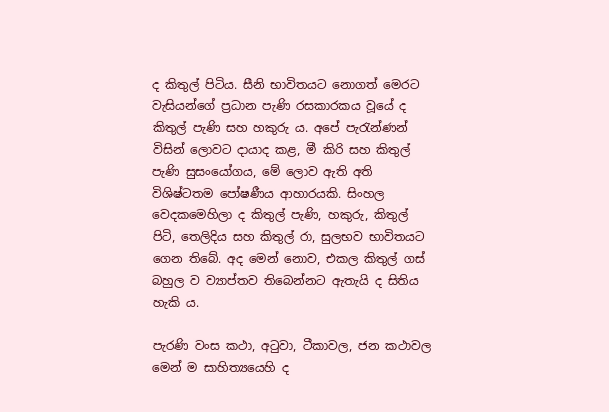ද කිතුල් පිටිය. සීනි භාවිතයට නොගත් මෙරට වැසියන්ගේ ප්‍රධාන පැණි රසකාරකය වූයේ ද කිතුල් පැණි සහ හකුරු ය. අපේ පැරැන්ණන් විසින් ලොවට දායාද කළ, මී කිරි සහ කිතුල් පැණි සුසංයෝගය, මේ ලොව ඇති අති විශිෂ්ටතම පෝෂණීය ආහාරයකි. සිංහල වෙදකමෙහිලා ද කිතුල් පැණි, හකුරු, කිතුල් පිටි, තෙලිදිය සහ කිතුල් රා, සුලභව භාවිතයට ගෙන තිබේ. අද මෙන් නොව, එකල කිතුල් ගස්‌ බහුල ව ව්‍යාප්තව තිබෙන්නට ඇතැයි ද සිතිය හැකි ය.

පැරණි වංස කථා, අටුවා, ටීකාවල, ජන කථාවල මෙන් ම සාහිත්‍යයෙහි ද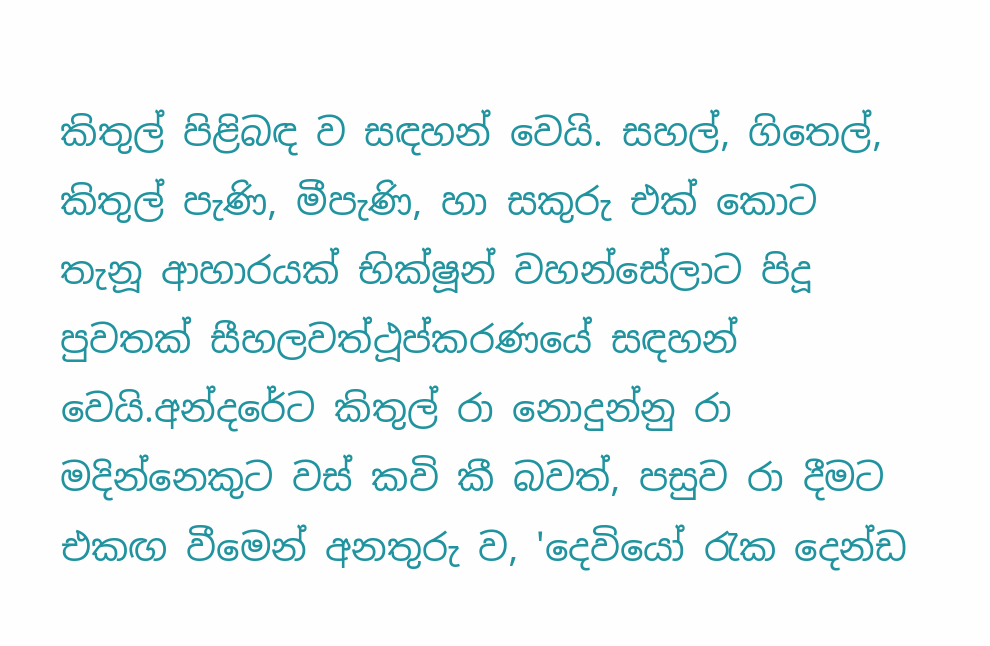කිතුල් පිළිබඳ ව සඳහන් වෙයි. සහල්, ගිතෙල්, කිතුල් පැණි, මීපැණි, හා සකුරු එක්‌ කොට තැනූ ආහාරයක්‌ භික්‌ෂූන් වහන්සේලාට පිදූ පුවතක්‌ සීහලවත්ථූප්කරණයේ සඳහන් වෙයි.අන්දරේට කිතුල් රා නොදුන්නු රා මදින්නෙකුට වස්‌ කවි කී බවත්, පසුව රා දීමට එකඟ වීමෙන් අනතුරු ව, 'දෙවියෝ රැක දෙන්ඩ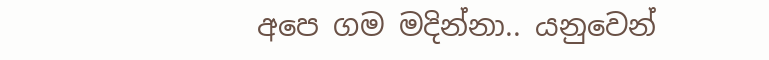අපෙ ගම මදින්නා.. යනුවෙන්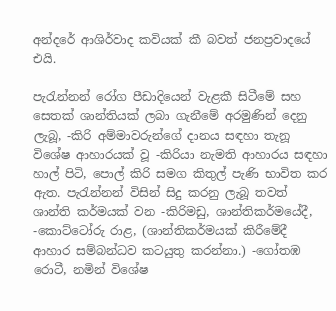අන්දරේ ආශිර්වාද කවියක්‌ කී බවත් ජනප්‍රවාදයේ එයි.

පැරැන්නන් රෝග පීඩාදියෙන් වැළකී සිටීමේ සහ සෙතක්‌ ශාන්තියක්‌ ලබා ගැනීමේ අරමුණින් දෙනු ලැබූ, -කිරි අම්මාවරුන්ගේ දානය සඳහා තැනූ විශේෂ ආහාරයක්‌ වූ -කිරියා නැමති ආහාරය සඳහා හාල් පිටි, පොල් කිරි සමග කිතුල් පැණි භාවිත කර ඇත. පැරැන්නන් විසින් සිදු කරනු ලැබූ තවත් ශාන්ති කර්මයක්‌ වන -කිරිමඩු, ශාන්තිකර්මයේදී, -කොට්‌ටෝරු රාළ, (ශාන්තිකර්මයක්‌ කිරීමේදී ආහාර සම්බන්ධව කටයුතු කරන්නා.) -ගෝතඹ රොටී, නමින් විශේෂ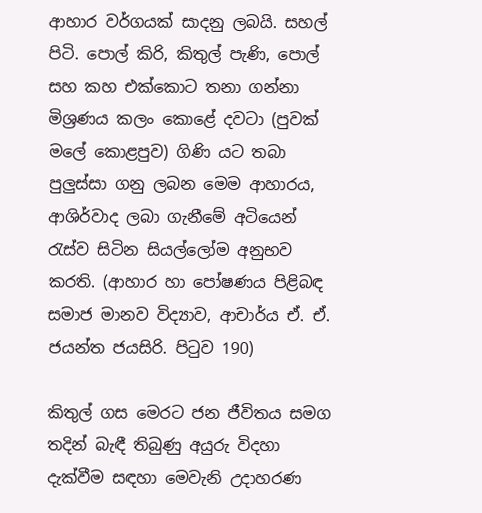ආහාර වර්ගයක්‌ සාදනු ලබයි. සහල් පිටි. පොල් කිරි, කිතුල් පැණි, පොල් සහ කහ එක්‌කොට තනා ගන්නා මිශ්‍රණය කලං කොළේ දවටා (පුවක්‌ මලේ කොළපුව) ගිණි යට තබා පුලුස්‌සා ගනු ලබන මෙම ආහාරය, ආශිර්වාද ලබා ගැනීමේ අටියෙන් රැස්‌ව සිටින සියල්ලෝම අනුභව කරති. (ආහාර හා පෝෂණය පිළිබඳ සමාජ මානව විද්‍යාව, ආචාර්ය ඒ. ඒ. ජයන්ත ජයසිරි. පිටුව 190)

කිතුල් ගස මෙරට ජන ජීවිතය සමග තදින් බැඳී තිබුණු අයුරු විදහා දැක්‌වීම සඳහා මෙවැනි උදාහරණ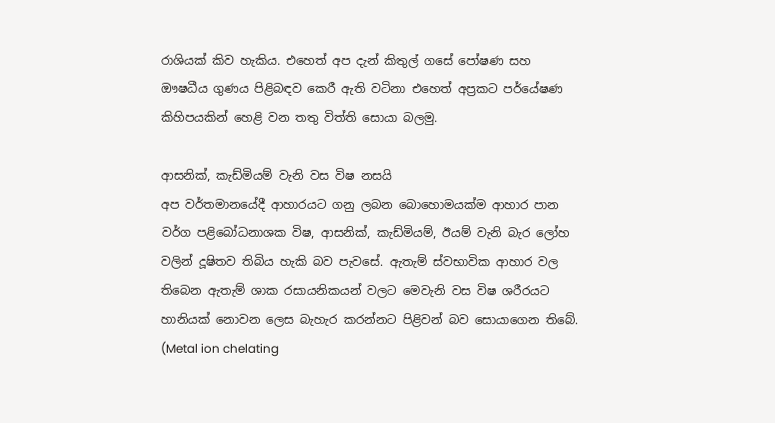රාශියක්‌ කිව හැකිය. එහෙත් අප දැන් කිතුල් ගසේ පෝෂණ සහ ඖෂධීය ගුණය පිළිබඳව කෙරී ඇති වටිනා එහෙත් අප්‍රකට පර්යේෂණ කිහිපයකින් හෙළි වන තතු විත්ති සොයා බලමු.

ආසනික්‌, කැඩ්මියම් වැනි වස විෂ නසයි
අප වර්තමානයේදී ආහාරයට ගනු ලබන බොහොමයක්‌ම ආහාර පාන වර්ග පළිබෝධනාශක විෂ, ආසනික්‌, කැඩ්මියම්, ඊයම් වැනි බැර ලෝහ වලින් දූෂිතව තිබිය හැකි බව පැවසේ. ඇතැම් ස්‌වභාවික ආහාර වල තිබෙන ඇතැම් ශාක රසායනිකයන් වලට මෙවැනි වස විෂ ශරීරයට හානියක්‌ නොවන ලෙස බැහැර කරන්නට පිළිවන් බව සොයාගෙන තිබේ. (Metal ion chelating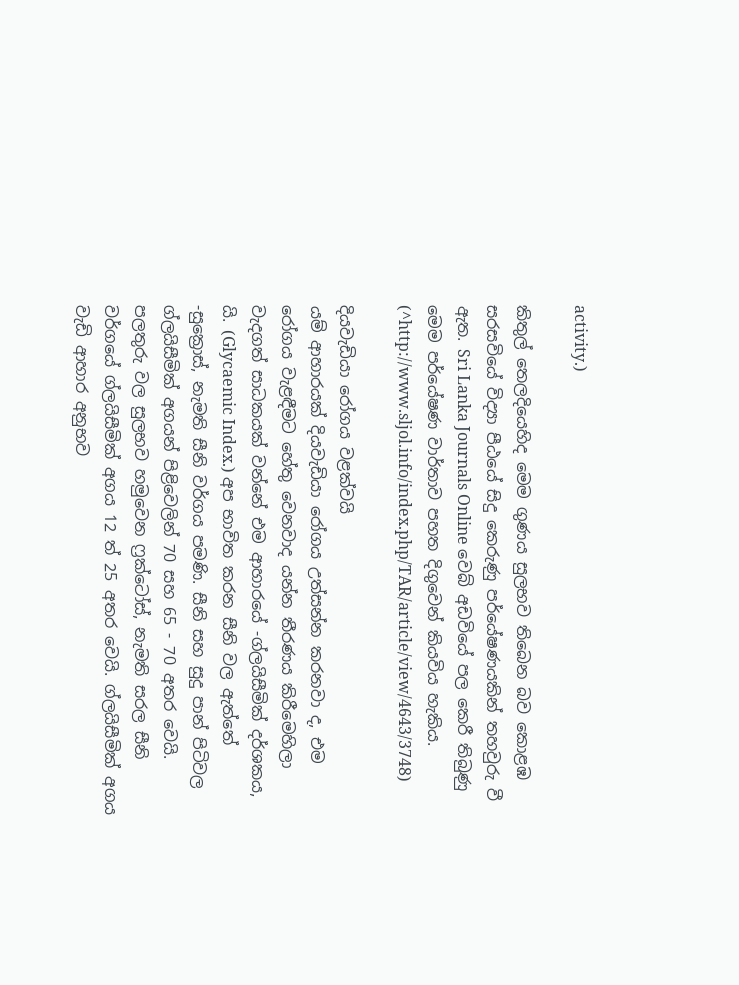activity.)

කිතුල් තෙලදියෙහිද මෙම ගුණය සුලභව තිබෙන බව කොළඹ සරසවියේ විද්‍යා පීඨයේ සිදු කෙරුණු පර්යේෂණයකින් තහවුරු වී ඇත. Sri Lanka Journals Online වෙබ් අඩවියේ පල කෙරී තිබුණු මෙම පර්යේෂණ වාර්තාව පහත දිගුවෙන් කියවිය හැකිය. (^http://www.sljol.info/index.php/TAR/article/view/4643/3748)

දියවැඩියා රෝගය වළක්‌වයි
යම් ආහාරයක්‌ දියවැඩියා රෝගය උත්සන්න කරනවා ද, එම රෝගය වැළඳීමට හේතු වෙනවාද යන්න තීරණය කිරීමෙහිලා වැදගත් සාධකයක්‌ වන්නේ එම ආහාරයේ -ග්ලයිසීමික්‌ දර්ශකය, යි. (Glycaemic Index.) අප භාවිත කරන සීනි වල ඇත්තේ -සුක්‍රොස්‌, නැමති සීනි වර්ගය පමණි. සීනි සහ සුදු පාන් පිටිවල ග්ලයිසීමික්‌ අගයන් පිළිවෙලින් 70 සහ 65 - 70 අතර වෙයි. පලතුරු වල සුලභව හමුවෙන ෆ්‍රක්‌ටෝස්‌, නැමති සරල සීනි වර්ගයේ ග්ලයිසීමික්‌ අගය 12 ත් 25 අතර වෙයි. ග්ලයිසීමික්‌ අගය වැඩි ආහාර අනුභව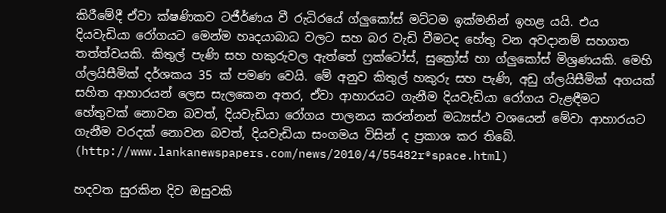කිරීමේදී ඒවා ක්‌ෂණිකව ටජීර්ණය වී රුධිරයේ ග්ලුකෝස්‌ මට්‌ටම ඉක්‌මනින් ඉහළ යයි. එය දියවැඩියා රෝගයට මෙන්ම හෘදයාබාධ වලට සහ බර වැඩි වීමටද හේතු වන අවදානම් සහගත තත්ත්වයකි. කිතුල් පැණි සහ හකුරුවල ඇත්තේ ෆ්‍රක්‌ටෝස්‌, සුක්‍රෝස්‌ හා ග්ලුකෝස්‌ මිශ්‍රණයකි. මෙහි ග්ලයිසීමික්‌ දර්ශකය 35 ක්‌ පමණ වෙයි. මේ අනුව කිතුල් හකුරු සහ පැණි, අඩු ග්ලයිසීමික්‌ අගයක්‌ සහිත ආහාරයන් ලෙස සැලකෙන අතර, ඒවා ආහාරයට ගැනීම දියවැඩියා රෝගය වැළඳීමට හේතුවක්‌ නොවන බවත්, දියවැඩියා රෝගය පාලනය කරන්නන් මධ්‍යස්‌ථ වශයෙන් මේවා ආහාරයට ගැනීම වරදක්‌ නොවන බවත්, දියවැඩියා සංගමය විසින් ද ප්‍රකාශ කර තිබේ. (http://www.lankanewspapers.com/news/2010/4/55482r®space.html)

හදවත සුරකින දිව ඔසුවකි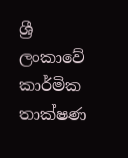ශ්‍රී ලංකාවේ කාර්මික තාක්‌ෂණ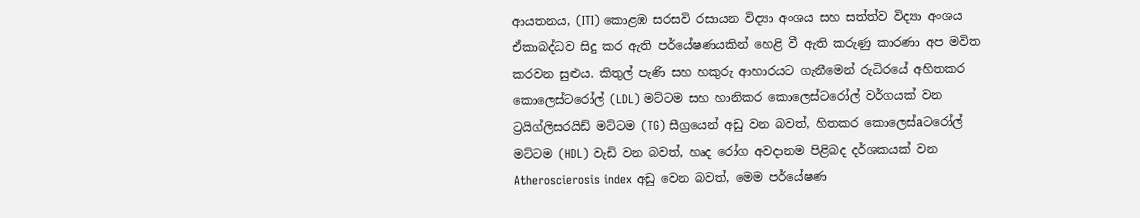ආයතනය, (ITI) කොළඹ සරසවි රසායන විද්‍යා අංශය සහ සත්ත්ව විද්‍යා අංශය ඒකාබද්ධව සිදු කර ඇති පර්යේෂණයකින් හෙළි වී ඇති කරුණු කාරණා අප මවිත කරවන සුළුය. කිතුල් පැණි සහ හකුරු ආහාරයට ගැනීමෙන් රුධිරයේ අහිතකර කොලෙස්‌ටරෝල් (LDL) මට්‌ටම සහ හානිකර කොලෙස්‌ටරෝල් වර්ගයක්‌ වන ට්‍රයිග්ලිසරයිඩ් මට්‌ටම (TG) සීග්‍රයෙන් අඩු වන බවත්, හිතකර කොලෙස්‌aටරෝල් මට්‌ටම (HDL) වැඩි වන බවත්, හෘද රෝග අවදානම පිළිබද දර්ශකයක්‌ වන Atheroscierosis index අඩු වෙන බවත්, මෙම පර්යේෂණ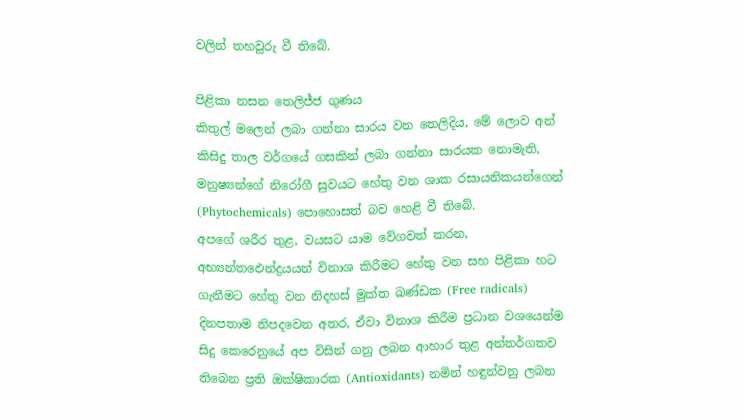වලින් තහවුරු වී තිබේ.

පිළිකා නසන තෙලිජ්ජ ගුණය
කිතුල් මලෙන් ලබා ගන්නා සාරය වන තෙලිදිය, මේ ලොව අන් කිසිදු තාල වර්ගයේ ගසකින් ලබා ගන්නා සාරයක නොමැති, මනුෂ්‍යන්ගේ නිරෝගී සුවයට හේතු වන ශාක රසායනිකයන්ගෙන් (Phytochemicals) පොහොසත් බව හෙළි වී තිබේ.
අපගේ ශරීර තුළ, වයසට යාම වේගවත් කරන, අභ්‍යන්තඵෙන්ද්‍රයයන් විනාශ කිරීමට හේතු වන සහ පිළිකා හට ගැනීමට හේතු වන නිදහස්‌ මුක්‌ත ඛණ්‌ඩක (Free radicals) දිනපතාම නිපදවෙන අතර, ඒවා විනාශ කිරීම ප්‍රධාන වශයෙන්ම සිදු කෙරෙනුයේ අප විසින් ගනු ලබන ආහාර තුළ අන්තර්ගතව තිබෙන ප්‍රති ඔක්‌ෂිකාරක (Antioxidants) නමින් හඳුන්වනු ලබන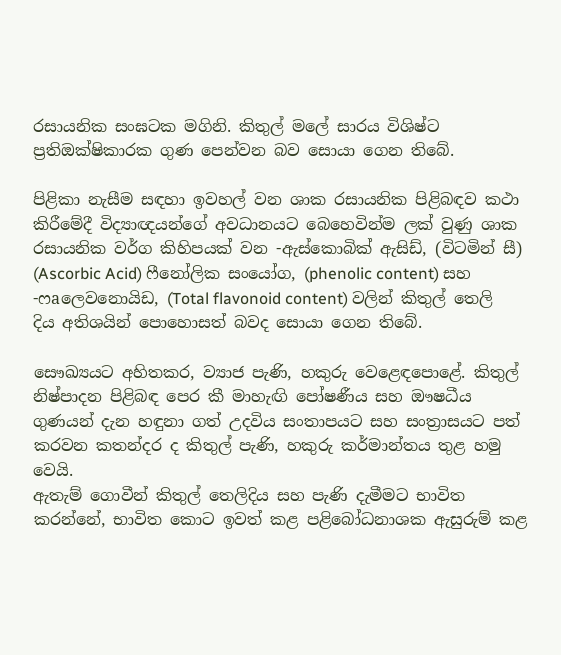රසායනික සංඝටක මගිනි. කිතුල් මලේ සාරය විශිෂ්ට ප්‍රතිඔක්‌ෂිකාරක ගුණ පෙන්වන බව සොයා ගෙන තිබේ.

පිළිකා නැසීම සඳහා ඉවහල් වන ශාක රසායනික පිළිබඳව කථා කිරීමේදී විද්‍යාඥයන්ගේ අවධානයට බෙහෙවින්ම ලක්‌ වුණු ශාක රසායනික වර්ග කිහිපයක්‌ වන -ඇස්‌කොබික්‌ ඇසිඩ්, (විටමින් සී) (Ascorbic Acid) ෆීනෝලික සංයෝග, (phenolic content) සහ -ෆaලෙවනොයිඩ, (Total flavonoid content) වලින් කිතුල් තෙලි දිය අතිශයින් පොහොසත් බවද සොයා ගෙන තිබේ.

සෞඛ්‍යයට අහිතකර, ව්‍යාජ පැණි, හකුරු වෙළෙඳපොළේ. කිතුල් නිෂ්පාදන පිළිබඳ පෙර කී මාහැඟි පෝෂණීය සහ ඖෂධීය ගුණයන් දැන හඳුනා ගත් උදවිය සංතාපයට සහ සංත්‍රාසයට පත් කරවන කතන්දර ද කිතුල් පැණි, හකුරු කර්මාන්තය තුළ හමු වෙයි.
ඇතැම් ගොවීන් කිතුල් තෙලිදිය සහ පැණි දැමීමට භාවිත කරන්නේ, භාවිත කොට ඉවත් කළ පළිබෝධනාශක ඇසුරුම් කළ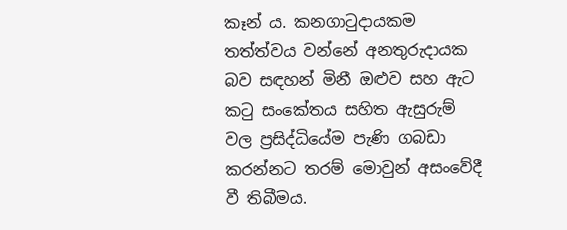කෑන් ය. කනගාටුදායකම තත්ත්වය වන්නේ අනතුරුදායක බව සඳහන් මිනී ඔළුව සහ ඇට කටු සංකේතය සහිත ඇසුරුම් වල ප්‍රසිද්ධියේම පැණි ගබඩා කරන්නට තරම් මොවුන් අසංවේදී වී තිබීමය.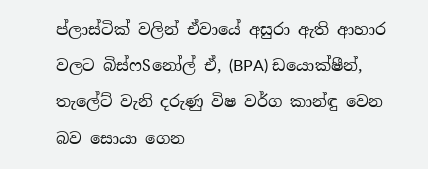ප්ලාස්‌ටික්‌ වලින් ඒවායේ අසුරා ඇති ආහාර වලට බිස්‌ෆSනෝල් ඒ, (BPA) ඩයොක්‌ෂීන්, තැලේට්‌ වැනි දරුණු විෂ වර්ග කාන්ඳු වෙන බව සොයා ගෙන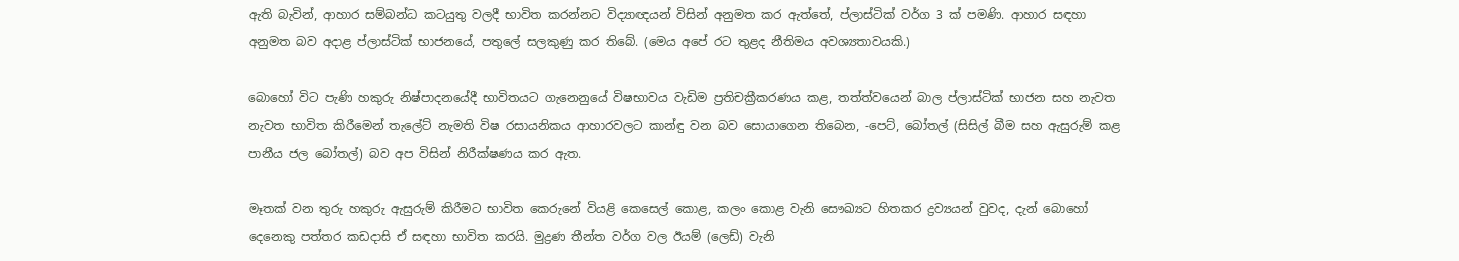ඇති බැවින්, ආහාර සම්බන්ධ කටයුතු වලදී භාවිත කරන්නට විද්‍යාඥයන් විසින් අනුමත කර ඇත්තේ, ප්ලාස්‌ටික්‌ වර්ග 3 ක්‌ පමණි. ආහාර සඳහා අනුමත බව අදාළ ප්ලාස්‌ටික්‌ භාජනයේ, පතුලේ සලකුණු කර තිබේ. (මෙය අපේ රට තුළද නීතිමය අවශ්‍යතාවයකි.)

බොහෝ විට පැණි හකුරු නිෂ්පාදනයේදී භාවිතයට ගැනෙනුයේ විෂභාවය වැඩිම ප්‍රතිචක්‍රීකරණය කළ, තත්ත්වයෙන් බාල ප්ලාස්‌ටික්‌ භාජන සහ නැවත නැවත භාවිත කිරීමෙන් තැලේට්‌ නැමති විෂ රසායනිකය ආහාරවලට කාන්ඳු වන බව සොයාගෙන තිබෙන, -පෙට්‌, බෝතල් (සිසිල් බීම සහ ඇසුරුම් කළ පානීය ජල බෝතල්) බව අප විසින් නිරීක්‌ෂණය කර ඇත.

මෑතක්‌ වන තුරු හකුරු ඇසුරුම් කිරීමට භාවිත කෙරුනේ වියළි කෙසෙල් කොළ, කලං කොළ වැනි සෞඛ්‍යට හිතකර ද්‍රව්‍යයන් වුවද, දැන් බොහෝ දෙනෙකු පත්තර කඩදාසි ඒ සඳහා භාවිත කරයි. මුද්‍රණ තීන්ත වර්ග වල ඊයම් (ලෙඩ්) වැනි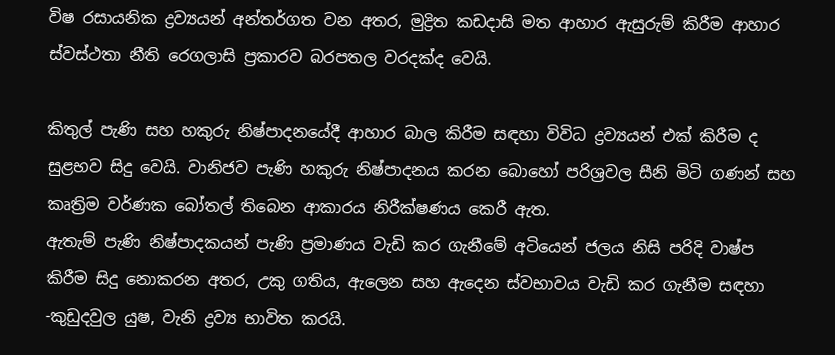විෂ රසායනික ද්‍රව්‍යයන් අන්තර්ගත වන අතර, මුද්‍රිත කඩදාසි මත ආහාර ඇසුරුම් කිරීම ආහාර ස්‌වස්‌ථතා නීති රෙගලාසි ප්‍රකාරව බරපතල වරදක්‌ද වෙයි.

කිතුල් පැණි සහ හකුරු නිෂ්පාදනයේදී ආහාර බාල කිරීම සඳහා විවිධ ද්‍රව්‍යයන් එක්‌ කිරීම ද සුළභව සිදු වෙයි. වානිජව පැණි හකුරු නිෂ්පාදනය කරන බොහෝ පරිශ්‍රවල සීනි මිටි ගණන් සහ කෘත්‍රිම වර්ණක බෝතල් තිබෙන ආකාරය නිරීක්‌ෂණය කෙරී ඇත.
ඇතැම් පැණි නිෂ්පාදකයන් පැණි ප්‍රමාණය වැඩි කර ගැනීමේ අටියෙන් ජලය නිසි පරිදි වාෂ්ප කිරීම සිදු නොකරන අතර, උකු ගතිය, ඇලෙන සහ ඇදෙන ස්‌වභාවය වැඩි කර ගැනීම සඳහා -කුඩුදවුල යුෂ, වැනි ද්‍රව්‍ය භාවිත කරයි.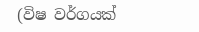(විෂ වර්ගයක්‌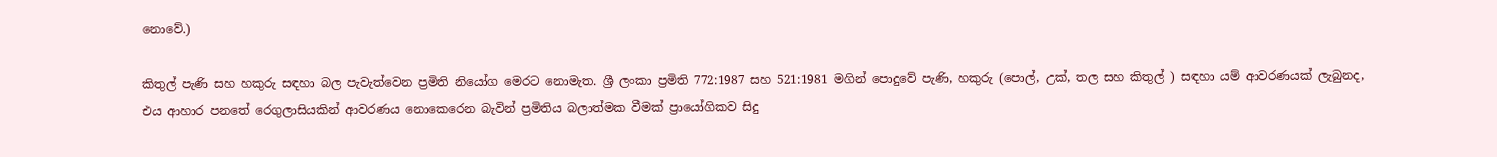නොවේ.)

කිතුල් පැණි සහ හකුරු සඳහා බල පැවැත්වෙන ප්‍රමිති නියෝග මෙරට නොමැත. ශ්‍රී ලංකා ප්‍රමිති 772:1987 සහ 521:1981 මගින් පොදුවේ පැණි, හකුරු (පොල්, උක්‌, තල සහ කිතුල් ) සඳහා යම් ආවරණයක්‌ ලැබුනද, එය ආහාර පනතේ රෙගුලාසියකින් ආවරණය නොකෙරෙන බැවින් ප්‍රමිතිය බලාත්මක වීමක්‌ ප්‍රායෝගිකව සිදු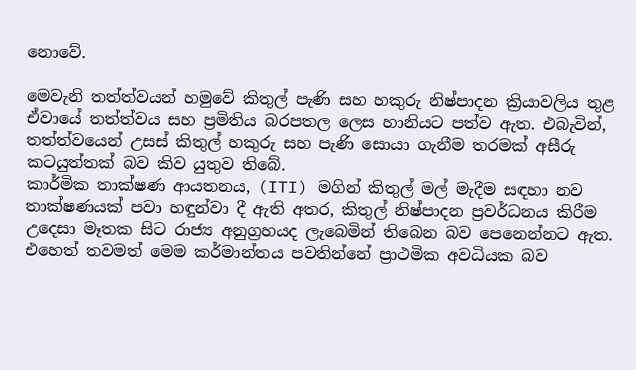නොවේ.

මෙවැනි තත්ත්වයන් හමුවේ කිතුල් පැණි සහ හකුරු නිෂ්පාදන ක්‍රියාවලිය තුළ ඒවායේ තත්ත්වය සහ ප්‍රමිතිය බරපතල ලෙස හානියට පත්ව ඇත. එබැවින්, තත්ත්වයෙන් උසස්‌ කිතුල් හකුරු සහ පැණි සොයා ගැනීම තරමක්‌ අසීරු කටයුත්තක්‌ බව කිව යුතුව තිබේ.
කාර්මික තාක්‌ෂණ ආයතනය, (ITI) මගින් කිතුල් මල් මැදීම සඳහා නව තාක්‌ෂණයක්‌ පවා හඳුන්වා දී ඇති අතර, කිතුල් නිෂ්පාදන ප්‍රවර්ධනය කිරීම උදෙසා මෑතක සිට රාජ්‍ය අනුග්‍රහයද ලැබෙමින් තිබෙන බව පෙනෙන්නට ඇත. එහෙත් තවමත් මෙම කර්මාන්තය පවතින්නේ ප්‍රාථමික අවධියක බව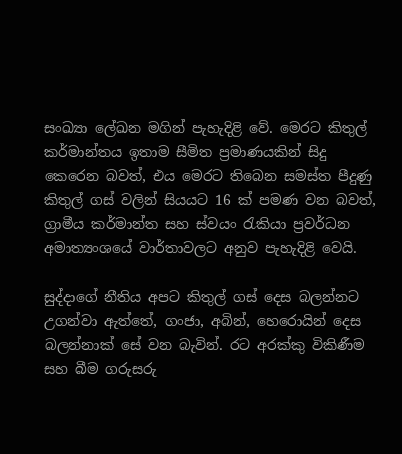සංඛ්‍යා ලේඛන මගින් පැහැදිළි වේ. මෙරට කිතුල් කර්මාන්තය ඉතාම සීමිත ප්‍රමාණයකින් සිදු කෙරෙන බවත්, එය මෙරට තිබෙන සමස්‌ත පීදුණු කිතුල් ගස්‌ වලින් සියයට 16 ක්‌ පමණ වන බවත්, ග්‍රාමීය කර්මාන්ත සහ ස්‌වයං රැකියා ප්‍රවර්ධන අමාත්‍යංශයේ වාර්තාවලට අනුව පැහැදිළි වෙයි.

සුද්දාගේ නීතිය අපට කිතුල් ගස්‌ දෙස බලන්නට උගන්වා ඇත්තේ, ගංජා, අබින්, හෙරොයින් දෙස බලන්නාක්‌ සේ වන බැවින්. රට අරක්‌කු විකිණීම සහ බීම ගරුසරු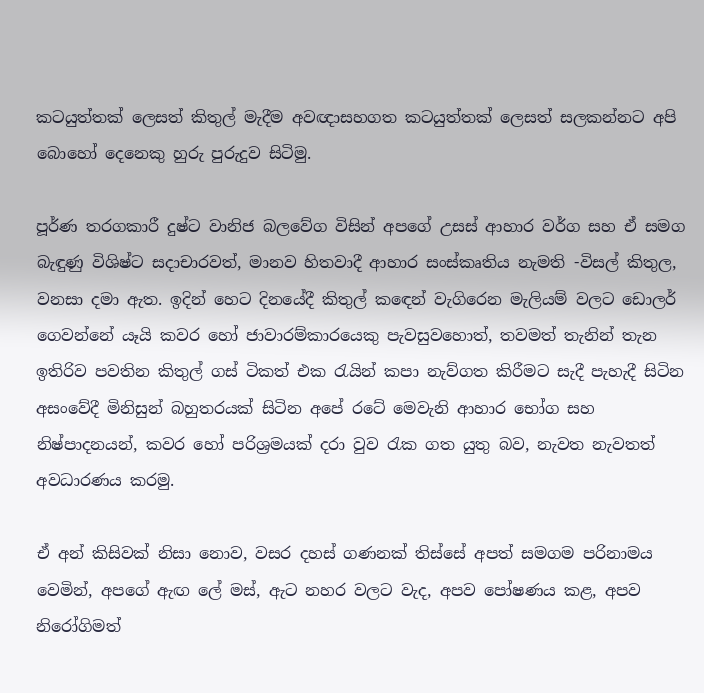කටයුත්තක්‌ ලෙසත් කිතුල් මැදීම අවඥාසහගත කටයුත්තක්‌ ලෙසත් සලකන්නට අපි බොහෝ දෙනෙකු හුරු පුරුදුව සිටිමු.

පූර්ණ තරගකාරී දුෂ්ට වානිජ බලවේග විසින් අපගේ උසස්‌ ආහාර වර්ග සහ ඒ සමග බැඳුණු විශිෂ්ට සදාචාරවත්, මානව හිතවාදී ආහාර සංස්‌කෘතිය නැමති -විසල් කිතුල, වනසා දමා ඇත. ඉදින් හෙට දිනයේදී කිතුල් කඳෙන් වැගිරෙන මැලියම් වලට ඩොලර් ගෙවන්නේ යෑයි කවර හෝ ජාවාරම්කාරයෙකු පැවසුවහොත්, තවමත් තැනින් තැන ඉතිරිව පවතින කිතුල් ගස්‌ ටිකත් එක රැයින් කපා නැව්ගත කිරීමට සැදී පැහැදී සිටින අසංවේදී මිනිසුන් බහුතරයක්‌ සිටින අපේ රටේ මෙවැනි ආහාර භෝග සහ නිෂ්පාදනයන්, කවර හෝ පරිශ්‍රමයක්‌ දරා වුව රැක ගත යුතු බව, නැවත නැවතත් අවධාරණය කරමු.

ඒ අන් කිසිවක්‌ නිසා නොව, වසර දහස්‌ ගණනක්‌ තිස්‌සේ අපත් සමගම පරිනාමය වෙමින්, අපගේ ඇඟ ලේ මස්‌, ඇට නහර වලට වැද, අපව පෝෂණය කළ, අපව නිරෝගිමත්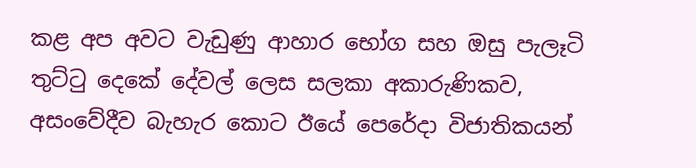කළ අප අවට වැඩුණු ආහාර භෝග සහ ඔසු පැලෑටි තුට්‌ටු දෙකේ දේවල් ලෙස සලකා අකාරුණිකව, අසංවේදීව බැහැර කොට ඊයේ පෙරේදා විජාතිකයන්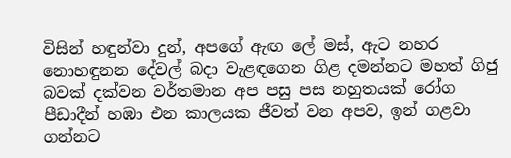විසින් හඳුන්වා දුන්, අපගේ ඇඟ ලේ මස්‌, ඇට නහර නොහඳුනන දේවල් බදා වැළඳගෙන ගිළ දමන්නට මහත් ගිජු බවක්‌ දක්‌වන වර්තමාන අප පසු පස නහුතයක්‌ රෝග පීඩාදීන් හඹා එන කාලයක ජීවත් වන අපව, ඉන් ගළවා ගන්නට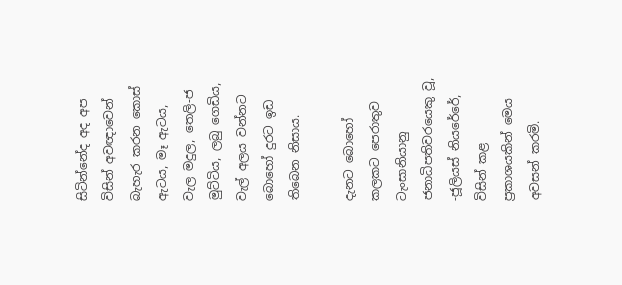සිටින්නේද අද අප විසින් අවඥාවෙන් බැහැර කරන කොස්‌ ඇටය, මෑ ඇටය, වැල මදුල, තෙලි-ජ මුට්‌ටිය, ලබු ගෙඩිය, වැල් අලය වන්නට බොහෝ දුරට ඉඩ තිබෙන නිසාය.

දැනට බොහෝ කලකට පෙරාතුව ටැංසානියානු ජනාධිපතිවරයෙකු වූ, -ජූලියස්‌ නියරේරේ, විසින් කළ ප්‍රකාශයකින් මෙය අවසන් කරමි.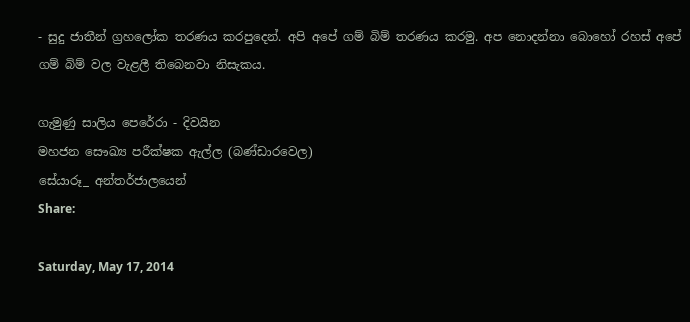- සුදු ජාතීන් ග්‍රහලෝක තරණය කරපුදෙන්. අපි අපේ ගම් බිම් තරණය කරමු. අප නොදන්නා බොහෝ රහස්‌ අපේ ගම් බිම් වල වැළලී තිබෙනවා නිසැකය.

ගැමුණු සාලිය පෙරේරා - දිවයින
මහජන සෞඛ්‍ය පරීක්‌ෂක ඇල්ල (බණ්‌ඩාරවෙල)
සේයාරූ_ අන්තර්ජාලයෙන්
Share:

Saturday, May 17, 2014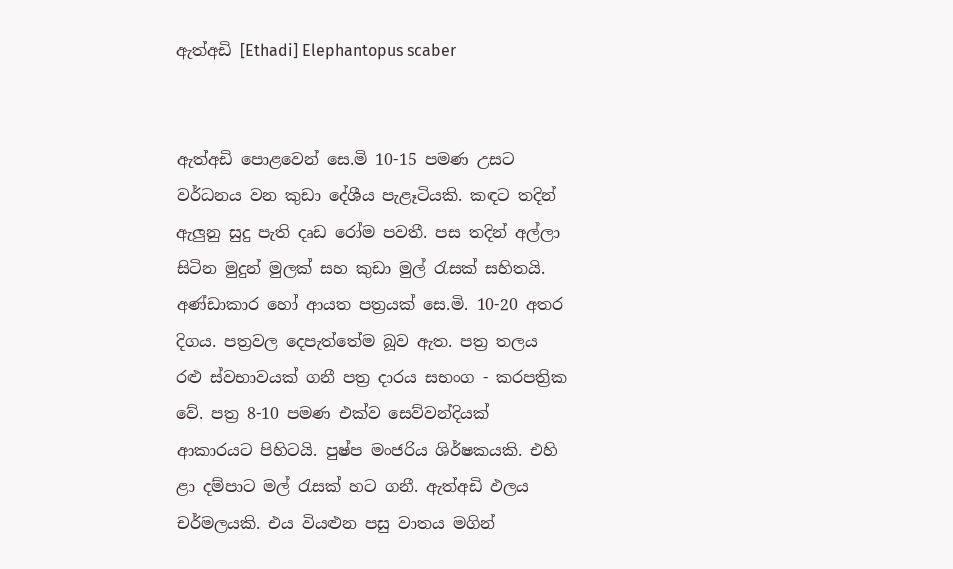ඇත්අඩි [Ethadi] Elephantopus scaber


ඇත්අඩි පොළවෙන් සෙ.මි 10-15 පමණ උසට වර්ධනය වන කුඩා දේශීය පැළෑටියකි. කඳට තදින් ඇලුනු සුදු පැති දෘඩ රෝම පවතී. පස තදින් අල්ලා සිටින මුදුන් මුලක් සහ කුඩා මුල් රැසක් සහිතයි. අණ්ඩාකාර හෝ ආයත පත්‍රයක් සෙ.මි. 10-20 අතර දිගය. පත්‍රවල දෙපැත්තේම බූව ඇත. පත්‍ර තලය රළු ස්වභාවයක් ගනී පත්‍ර දාරය සභංග - කරපත්‍රික වේ. පත්‍ර 8-10 පමණ එක්ව සෙව්වන්දියක් ආකාරයට පිහිටයි. පුෂ්ප මංජරිය ශිර්ෂකයකි. එහි ළා දම්පාට මල් රැසක් හට ගනී. ඇත්අඩි ඵලය චර්මලයකි. එය වියළුන පසු වාතය මගින්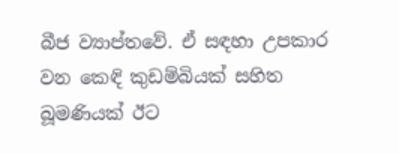බීජ ව්‍යාප්තවේ. ඒ සඳහා උපකාර වන කෙඳි කුඩම්බියක් සහිත බූමණියක් ඊට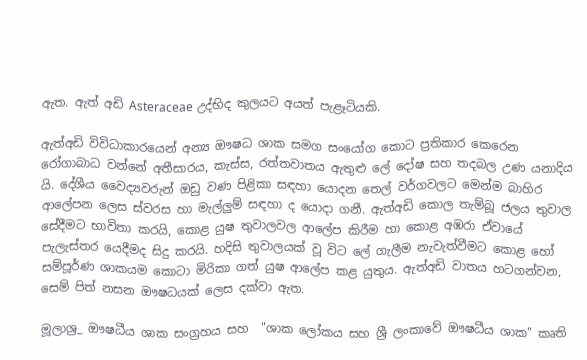ඇත. ඇත් අඩි Asteraceae උද්භිද කුලයට අයත් පැළෑටියකි.

ඇත්අඩි විවිධාකාරයෙන් අන්‍ය ඖෂධ ශාක සමග සංයෝග කොට ප්‍රතිකාර කෙරෙන රෝගාබාධ වන්නේ අතීසාරය, කැස්ස, රත්තවාතය ඇතුළු ලේ දෝෂ සහ තදබල උණ යනාදිය යි. දේශීය වෛද්‍යවරුන් ඔඩු වණ පිළිකා සඳහා යොදන තෙල් වර්ගවලට මෙන්ම බාහිර ආලේපන ලෙස ස්වරස හා මැල්ලුම් සඳහා ද යොදා ගනී. ඇත්අඩි කොල තැම්බූ ජලය තුවාල සේදීමට භාවිතා කරයි, කොළ යුෂ තුවාලවල ආලේප කිරීම හා කොළ අඹරා ඒවායේ පැලැස්තර යෙදීමද සිදු කරයි. හදිසි තුවාලයක් වූ විට ලේ ගැලීම නැවැත්වීමට කොළ හෝ සම්පූර්ණ ශාකයම කොටා මිරිකා ගත් යුෂ ආලේප කළ යුතුය. ඇත්අඩි වාතය හටගන්වන, සෙම් පිත් නසන ඖෂධයක් ලෙස දක්වා ඇත.

මූලාශ්‍ර_ ඖෂධීය ශාක සංග්‍රහය සහ  "ශාක ලෝකය සහ ශ්‍රී ලංකාවේ ඖෂධීය ශාක" කෘති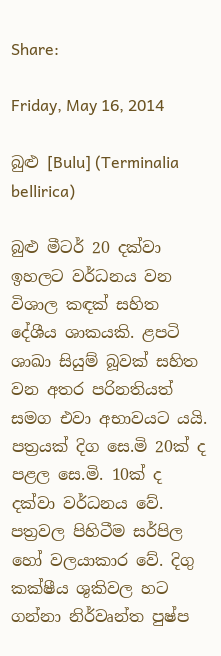Share:

Friday, May 16, 2014

බුළු [Bulu] (Terminalia bellirica)

බුළු මීටර් 20 දක්වා ඉහලට වර්ධනය වන විශාල කඳක් සහිත දේශීය ශාකයකි. ළපටි ශාඛා සියුම් බූවක් සහිත වන අතර පරිනතියත් සමග එවා අභාවයට යයි. පත්‍රයක් දිග සෙ.මි 20ක් ද පළල සෙ.මි. 10ක් ද දක්වා වර්ධනය වේ. පත්‍රවල පිහිටීම සර්පිල හෝ වලයාකාර වේ. දිගු කක්ෂීය ශුකිවල හට ගන්නා නිර්වෘන්ත පුෂ්ප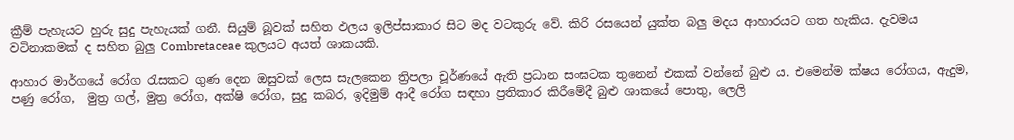ක්‍රීම් පැහැයට හුරු සුදු පැහැයක් ගනී. සියුම් බූවක් සහිත ඵලය ඉලිප්සාකාර සිට මද වටකුරු වේ. කිරි රසයෙන් යුක්ත බලු මදය ආහාරයට ගත හැකිය. දැවමය වටිනාකමක් ද සහිත බුලු Combretaceae කුලයට අයත් ශාකයකි.

ආහාර මාර්ගයේ රෝග රැසකට ගුණ දෙන ඔසුවක් ලෙස සැලකෙන ත්‍රිපලා චූර්ණයේ ඇති ප්‍රධාන සංඝටක තුනෙන් එකක් වන්නේ බුළු ය. එමෙන්ම ක්ෂය රෝගය, ඇදුම, පණු රෝග,  මුත්‍ර ගල්, මුත්‍ර රෝග, අක්ෂි රෝග, සුදු කබර, ඉදිමුම් ආදී රෝග සඳහා ප්‍රතිකාර කිරීමේදී බුළු ශාකයේ පොතු, ලෙලි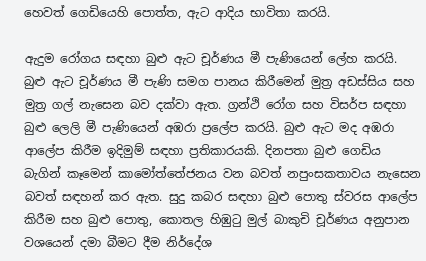හෙවත් ගෙඩියෙහි පොත්ත, ඇට ආදිය භාවිතා කරයි.

ඇදුම රෝගය සඳහා බුළු ඇට චූර්ණය මී පැණියෙන් ලේහ කරයි. බුළු ඇට චූර්ණය මී පැණි සමග පානය කිරීමෙන් මුත්‍ර අඩස්සිය සහ මුත්‍ර ගල් නැසෙන බව දක්වා ඇත. ග්‍රන්ථි රෝග සහ විසර්ප සඳහා බුළු ලෙලි මී පැණියෙන් අඹරා ප්‍රලේප කරයි. බුළු ඇට මද අඹරා ආලේප කිරීම ඉදිමුම් සඳහා ප්‍රතිකාරයකි. දිනපතා බුළු ගෙඩිය බැගින් කෑමෙන් කාමෝත්තේජනය වන බවත් නපුංසකතාවය නැසෙන බවත් සඳහන් කර ඇත. සුදු කබර සඳහා බුළු පොතු ස්වරස ආලේප කිරීම සහ බුළු පොතු, කොතල හිඹුටු මුල් බාකුචි චූර්ණය අනුපාන වශයෙන් දමා බීමට දීම නිර්දේශ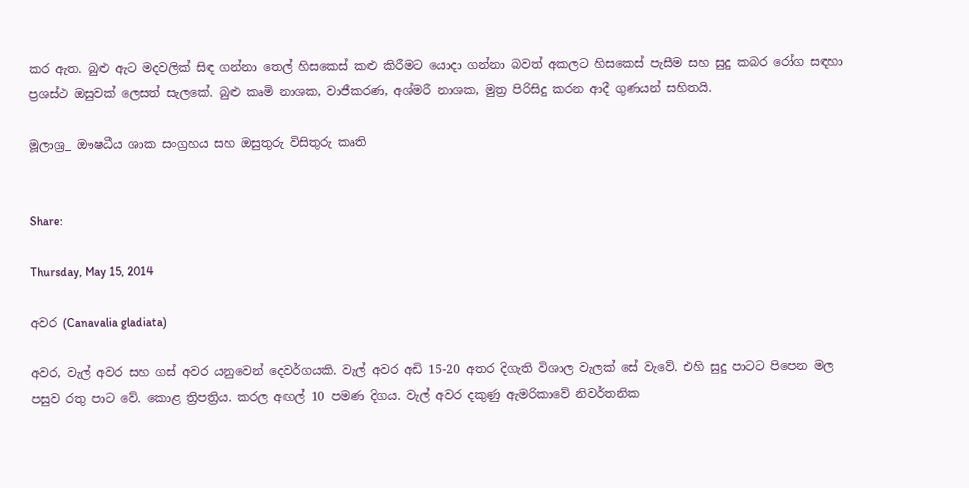කර ඇත. බුළු ඇට මදවලික් සිඳ ගන්නා තෙල් හිසකෙස් කළු කිරීමට යොදා ගන්නා බවත් අකලට හිසකෙස් පැසීම සහ සුදු කබර රෝග සඳහා ප්‍රශස්ථ ඔසුවක් ලෙසත් සැලකේ. බුළු කෘමි නාශක, වාජීකරණ, අශ්මරී නාශක, මුත්‍ර පිරිසිදු කරන ආදී ගුණයන් සහිතයි.

මූලාශ්‍ර_ ඖෂධීය ශාක සංග්‍රහය සහ ඔසුතුරු විසිතුරු කෘති


Share:

Thursday, May 15, 2014

අවර (Canavalia gladiata)

අවර, වැල් අවර සහ ගස් අවර යනුවෙන් දෙවර්ගයකි. වැල් අවර අඩි 15-20 අතර දිගැති විශාල වැලක් සේ වැවේ. එහි සුදු පාටට පිපෙන මල පසුව රතු පාට වේ. කොළ ත්‍රිපත්‍රිය. කරල අඟල් 10 පමණ දිගය. වැල් අවර දකුණු ඇමරිකාවේ නිවර්තනික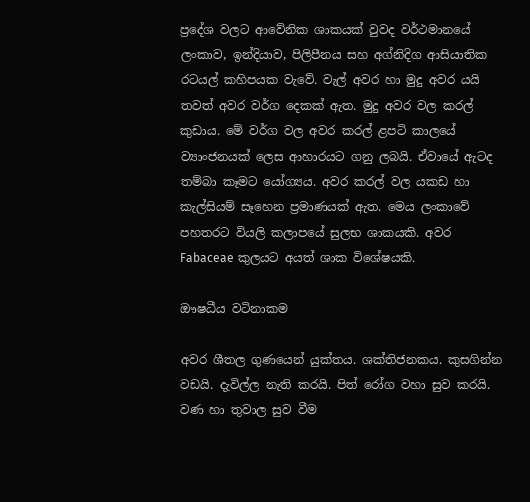ප්‍රදේශ වලට ආවේනික ශාකයක් වුවද වර්ථමානයේ ලංකාව, ඉන්දියාව, පිලිපීනය සහ අග්නිදිග ආසියාතික රටයල් කහිපයක වැවේ. වැල් අවර හා මුදු අවර යයි තවත් අවර වර්ග දෙකක් ඇත. මුදු අවර වල කරල් කුඩාය. මේ වර්ග වල අවර කරල් ළපටි කාලයේ ව්‍යාංජනයක් ලෙස ආහාරයට ගනු ලබයි. ඒවායේ ඇටද තම්බා කෑමට යෝග්‍යය. අවර කරල් වල යකඩ හා කැල්සියම් සෑහෙන ප්‍රමාණයක් ඇත. මෙය ලංකාවේ පහතරට වියලි කලාපයේ සුලභ ශාකයකි. අවර  Fabaceae කුලයට අයත් ශාක විශේෂයකි.

ඖෂධීය වටිනාකම

අවර ශීතල ගුණයෙන් යුක්තය. ශක්තිජනකය. කුසගින්න වඩයි. දැවිල්ල නැති කරයි. පිත් රෝග වහා සුව කරයි. වණ හා තුවාල සුව වීම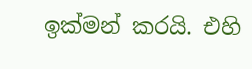ඉක්මන් කරයි. එහි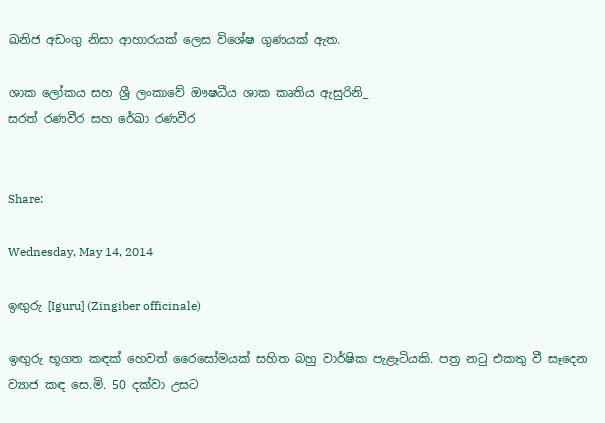ඛනිජ අඩංගු නිසා ආහාරයක් ලෙස විශේෂ ගුණයක් ඇත.

ශාක ලෝකය සහ ශ්‍රී ලංකාවේ ඖෂධීය ශාක කෘතිය ඇසුරිනි_
සරත් රණවීර සහ රේඛා රණවීර


Share:

Wednesday, May 14, 2014

ඉඟුරු [Iguru] (Zingiber officinale)

ඉඟුරු භූගත කඳක් හෙවත් රෛසෝමයක් සහිත බහු වාර්ෂික පැළෑටියකි. පත්‍ර නටු එකතු වී සෑදෙන ව්‍යාජ කඳ සෙ.මි. 50 දක්වා උසට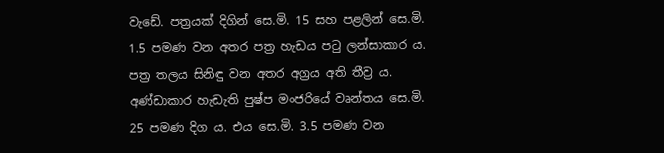වැඩේ. පත්‍රයක් දිගින් සෙ.මි. 15 සහ පළලින් සෙ.මි. 1.5 පමණ වන අතර පත්‍ර හැඩය පටු ලන්සාකාර ය. පත්‍ර තලය සිනිඳු වන අතර අග්‍රය අති තීව්‍ර ය.  අණ්ඩාකාර හැඩැති පුෂ්ප මංජරියේ වෘන්තය සෙ.මි. 25 පමණ දිග ය. එය සෙ.මි. 3.5 පමණ වන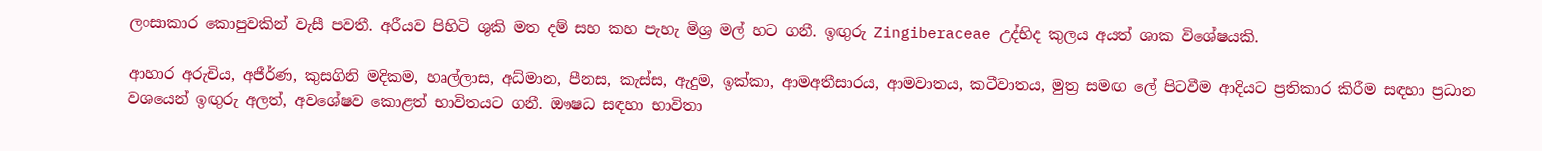ලංසාකාර කොපුවකින් වැසී පවතී. අරීයව පිහිටි ශුකි මත දම් සහ කහ පැහැ මිශ්‍ර මල් හට ගනී. ඉඟුරු Zingiberaceae උද්භිද කුලය අයත් ශාක විශේෂයකි.

ආහාර අරුචිය, අජීර්ණ, කුසගිනි මදිකම, හෘල්ලාස, අධ්මාන, පීනස, කැස්ස, ඇදුම, ඉක්කා, ආමඅතීසාරය, ආමවාතය, කටීවාතය, මුත්‍ර සමඟ ලේ පිටවීම ආදියට ප්‍රතිකාර කිරීම සඳහා ප්‍රධාන වශයෙන් ඉඟුරු අලත්, අවශේෂව කොළත් භාවිතයට ගනී. ඖෂධ සඳහා භාවිතා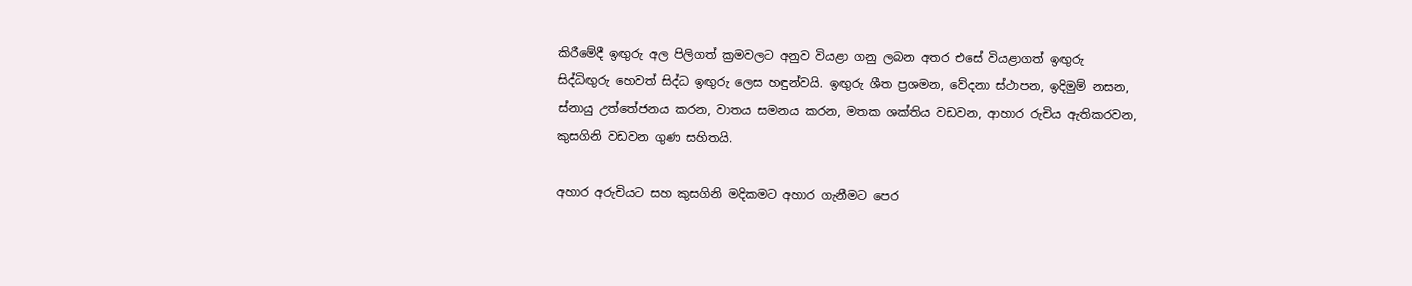කිරීමේදී ඉඟුරු අල පිලිගත් ක්‍රමවලට අනුව වියළා ගනු ලබන අතර එසේ වියළාගත් ඉඟුරු සිද්ධිඟුරු හෙවත් සිද්ධ ඉඟුරු ලෙස හඳුන්වයි. ඉඟුරු ශීත ප්‍රශමන, වේදනා ස්ථාපන, ඉදිමුම් නසන, ස්නායු උත්තේජනය කරන, වාතය සමනය කරන, මතක ශක්තිය වඩවන, ආහාර රුචිය ඇතිකරවන, කුසගිනි වඩවන ගුණ සහිතයි.

අහාර අරුචියට සහ කුසගිනි මදිකමට අහාර ගැනීමට පෙර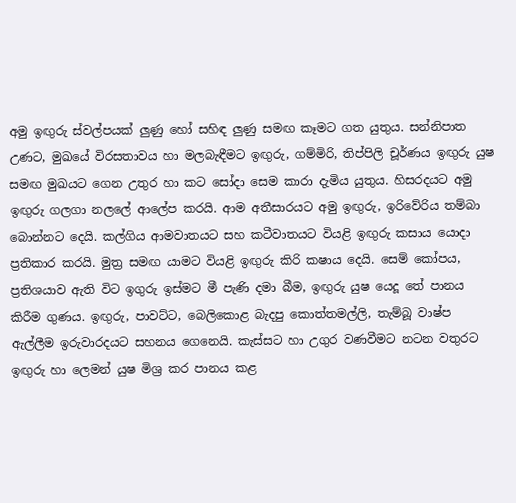අමු ඉඟුරු ස්වල්පයක් ලුණු හෝ සහිඳ ලුණු සමඟ කෑමට ගත යුතුය. සන්නිපාත උණට, මුඛයේ විරසතාවය හා මලබැඳීමට ඉඟුරු, ගම්මිරි, තිප්පිලි චූර්ණය ඉඟුරු යුෂ සමඟ මුඛයට ගෙන උතුර හා කට සෝදා සෙම කාරා දැමිය යුතුය. හිසරදයට අමු ඉඟුරු ගලගා නලලේ ආලේප කරයි. ආම අතීසාරයට අමු ඉඟුරු, ඉරිවේරිය තම්බා බොන්නට දෙයි. කල්ගිය ආමවාතයට සහ කටීවාතයට වියළි ඉඟුරු කසාය යොදා ප්‍රතිකාර කරයි. මුත්‍ර සමඟ යාමට වියළි ඉඟුරු කිරි කෂාය දෙයි. සෙම් කෝපය, ප්‍රතිශයාව ඇති විට ඉගුරු ඉස්මට මී පැණි දමා බීම, ඉඟුරු යුෂ යෙදූ තේ පානය කිරීම ගුණය. ඉඟුරු, පාවට්ට, බෙලිකොළ බැදපු කොත්තමල්ලි, තැම්බූ වාෂ්ප ඇල්ලීම ඉරුවාරදයට සහනය ගෙනෙයි. කැස්සට හා උගුර වණවීමට නටන වතුරට ඉඟුරු හා ලෙමන් යුෂ මිශ්‍ර කර පානය කළ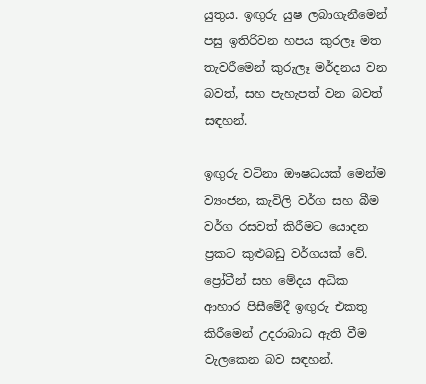යුතුය. ඉඟුරු යුෂ ලබාගැනීමෙන් පසු ඉතිරිවන හපය කුරලෑ මත තැවරීමෙන් කුරුලෑ මර්දනය වන බවත්, සහ පැහැපත් වන බවත් සඳහන්.

ඉඟුරු වටිනා ඖෂධයක් මෙන්ම ව්‍යංජන, කැවිලි වර්ග සහ බීම වර්ග රසවත් කිරීමට යොදන ප්‍රකට කුළුබඩු වර්ගයක් වේ. ප්‍රෝටීන් සහ මේදය අධික ආහාර පිසීමේදී ඉඟුරු එකතු කිරීමෙන් උදරාබාධ ඇති වීම වැලකෙන බව සඳහන්.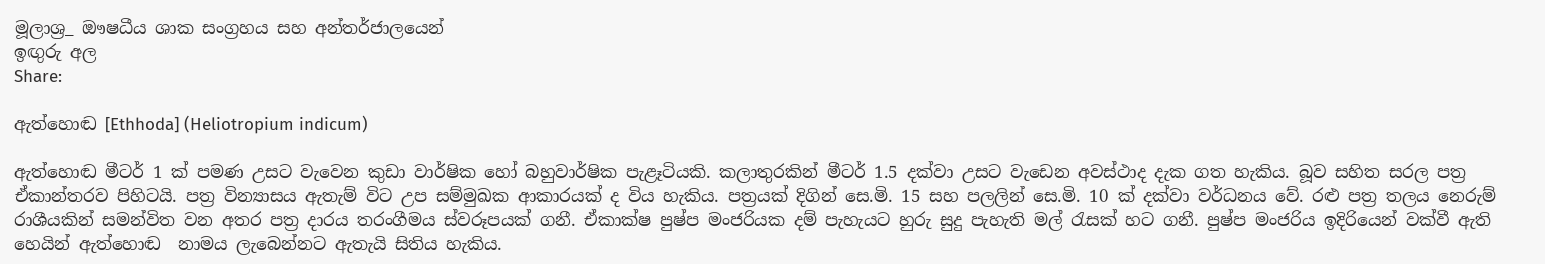මූලාශ්‍ර_ ඖෂධීය ශාක සංග්‍රහය සහ අන්තර්ජාලයෙන්
ඉඟුරු අල
Share:

ඇත්හොඬ [Ethhoda] (Heliotropium indicum)

ඇත්හොඬ මීටර් 1 ක් පමණ උසට වැවෙන කුඩා වාර්ෂික හෝ බහුවාර්ෂික පැළෑටියකි. කලාතුරකින් මීටර් 1.5 දක්වා උසට වැඩෙන අවස්ථාද දැක ගත හැකිය. බූව සහිත සරල පත්‍ර ඒකාන්තරව පිහිටයි. පත්‍ර වින්‍යාසය ඇතැම් විට උප සම්මුඛක ආකාරයක් ද විය හැකිය. පත්‍රයක් දිගින් සෙ.මි. 15 සහ පලලින් සෙ.මි. 10 ක් දක්වා වර්ධනය වේ. රළු පත්‍ර තලය නෙරුම් රාශීයකින් සමන්විත වන අතර පත්‍ර දාරය තරංගීමය ස්වරූපයක් ගනී. ඒකාක්ෂ පුෂ්ප මංජරියක දම් පැහැයට හුරු සුදු පැහැති මල් රැසක් හට ගනී. පුෂ්ප මංජරිය ඉදිරියෙන් වක්වී ඇති හෙයින් ඇත්හොඬ  නාමය ලැබෙන්නට ඇතැයි සිතිය හැකිය.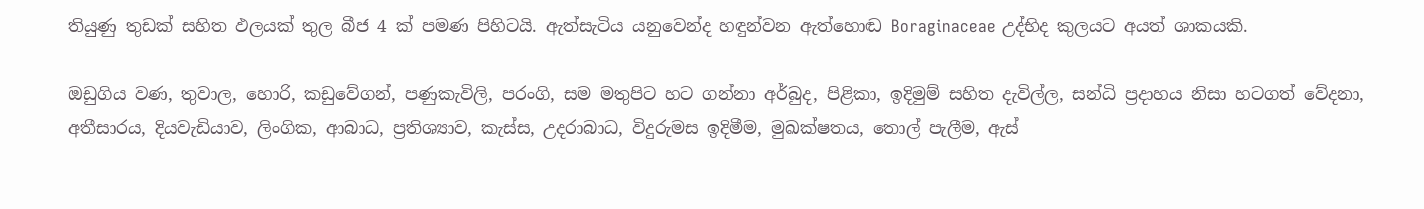තියුණු තුඩක් සහිත ඵලයක් තුල බීජ 4 ක් පමණ පිහිටයි. ඇත්සැටිය යනුවෙන්ද හඳුන්වන ඇත්හොඬ Boraginaceae උද්භිද කුලයට අයත් ශාකයකි.

ඔඩුගිය වණ, තුවාල, හොරි, කඩුවේගන්, පණුකැවිලි, පරංගි, සම මතුපිට හට ගන්නා අර්බුද, පිළිකා, ඉදිමුම් සහිත දැවිල්ල, සන්ධි ප්‍රදාහය නිසා හටගත් වේදනා, අතීසාරය, දියවැඩියාව, ලිංගික, ආබාධ, ප්‍රතිශ්‍යාව, කැස්ස, උදරාබාධ, විදුරුමස ඉදිමීම, මුඛක්ෂතය, තොල් පැලීම, ඇස්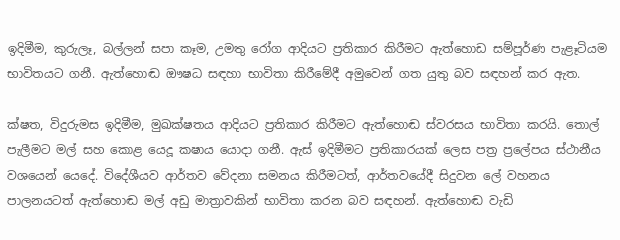ඉදිමීම, කුරුලෑ, බල්ලන් සපා කෑම, උමතු රෝග ආදියට ප්‍රතිකාර කිරීමට ඇත්හොඩ සම්පූර්ණ පැළෑටියම භාවිතයට ගනී. ඇත්හොඬ ඖෂධ සඳහා භාවිතා කිරීමේදී අමුවෙන් ගත යුතු බව සඳහන් කර ඇත.

ක්ෂත, විදුරුමස ඉදිමීම, මුඛක්ෂතය ආදියට ප්‍රතිකාර කිරීමට ඇත්හොඬ ස්වරසය භාවිතා කරයි. තොල් පැලීමට මල් සහ කොළ යෙදූ කෂාය යොදා ගනී. ඇස් ඉදිමීමට ප්‍රතිකාරයක් ලෙස පත්‍ර ප්‍රලේපය ස්ථානීය වශයෙන් යෙදේ. විදේශීයව ආර්තව වේදනා සමනය කිරීමටත්, ආර්තවයේදී සිදුවන ලේ වහනය පාලනයටත් ඇත්හොඬ මල් අඩු මාත්‍රාවකින් භාවිතා කරන බව සඳහන්. ඇත්හොඬ වැඩි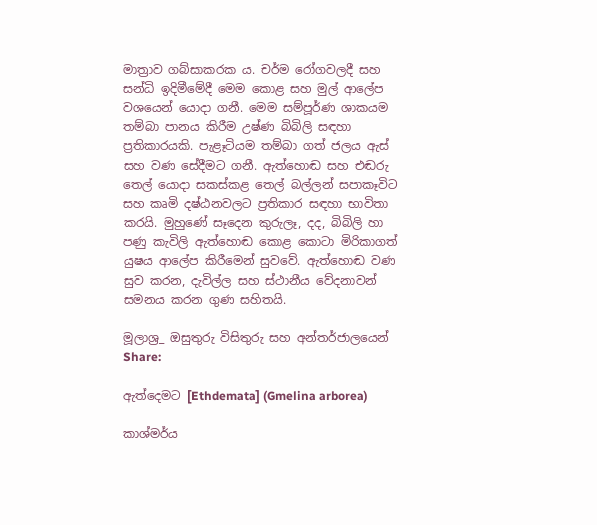මාත්‍රාව ගබ්සාකරක ය. චර්ම රෝගවලදී සහ සන්ධි ඉදිමීමේදී මෙම කොළ සහ මුල් ආලේප වශයෙන් යොදා ගනී. මෙම සම්පූර්ණ ශාකයම තම්බා පානය කිරීම උෂ්ණ බිබිලි සඳහා ප්‍රතිකාරයකි. පැළෑටියම තම්බා ගත් ජලය ඇස් සහ වණ සේදීමට ගනී. ඇත්හොඬ සහ එඬරු තෙල් යොදා සකස්කළ තෙල් බල්ලන් සපාකෑවිට සහ කෘමි දෂ්ඨනවලට ප්‍රතිකාර සඳහා භාවිතා කරයි. මුහුණේ සෑදෙන කුරුලෑ, දද, බිබිලි හා පණු කැවිලි ඇත්හොඬ කොළ කොටා මිරිකාගත් යුෂය ආලේප කිරීමෙන් සුවවේ. ඇත්හොඬ වණ සුව කරන, දැවිල්ල සහ ස්ථානීය වේදනාවන් සමනය කරන ගුණ සහිතයි.

මූලාශ්‍ර_ ඔසුතුරු විසිතුරු සහ අන්තර්ජාලයෙන්
Share:

ඇත්දෙමට [Ethdemata] (Gmelina arborea)

කාශ්මර්ය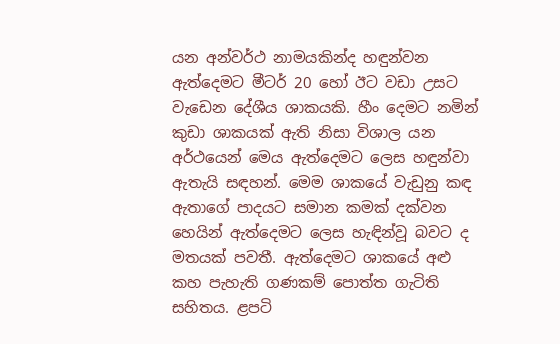යන අන්වර්ථ නාමයකින්ද හඳුන්වන ඇත්දෙමට මීටර් 20 හෝ ඊට වඩා උසට වැඩෙන දේශීය ශාකයකි. හීං දෙමට නමින් කුඩා ශාකයක් ඇති නිසා විශාල යන අර්ථයෙන් මෙය ඇත්දෙමට ලෙස හඳුන්වා ඇතැයි සඳහන්. මෙම ශාකයේ වැඩුනු කඳ ඇතාගේ පාදයට සමාන කමක් දක්වන හෙයින් ඇත්දෙමට ලෙස හැඳින්වූ බවට ද මතයක් පවතී. ඇත්දෙමට ශාකයේ අළු කහ පැහැති ගණකම් පොත්ත ගැටිති සහිතය. ළපටි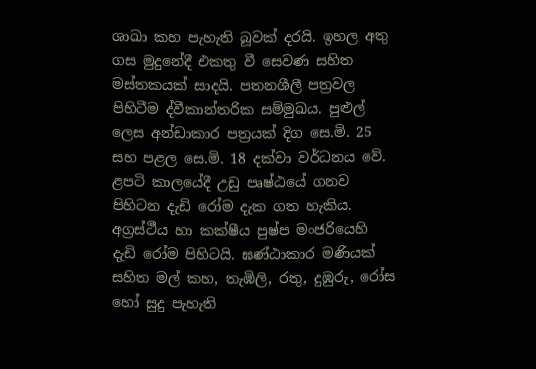ශාඛා කහ පැහැති බූවක් දරයි. ඉහල අතු ගස මුදුනේදී එකතු වී සෙවණ සහිත මස්තකයක් සාදයි. පතනශීලී පත්‍රවල පිහිටීම ද්වීකාන්තරික සම්මුඛය. පුළුල් ලෙස අන්ඩාකාර පත්‍රයක් දිග සෙ.මි. 25 සහ පළල සෙ.මි. 18 දක්වා වර්ධනය වේ. ළපටි කාලයේදී උඩු පෘෂ්ඨයේ ගනව පිහිටන දැඩි රෝම දැක ගත හැකිය. අග්‍රස්ථීය හා කක්ෂීය පුෂ්ප මංජරියෙහි දැඩි රෝම පිහිටයි. ඝණ්ඨාකාර මණියක් සහිත මල් කහ, තැඹිලි, රතු, දුඹුරු, රෝස හෝ සුදු පැහැති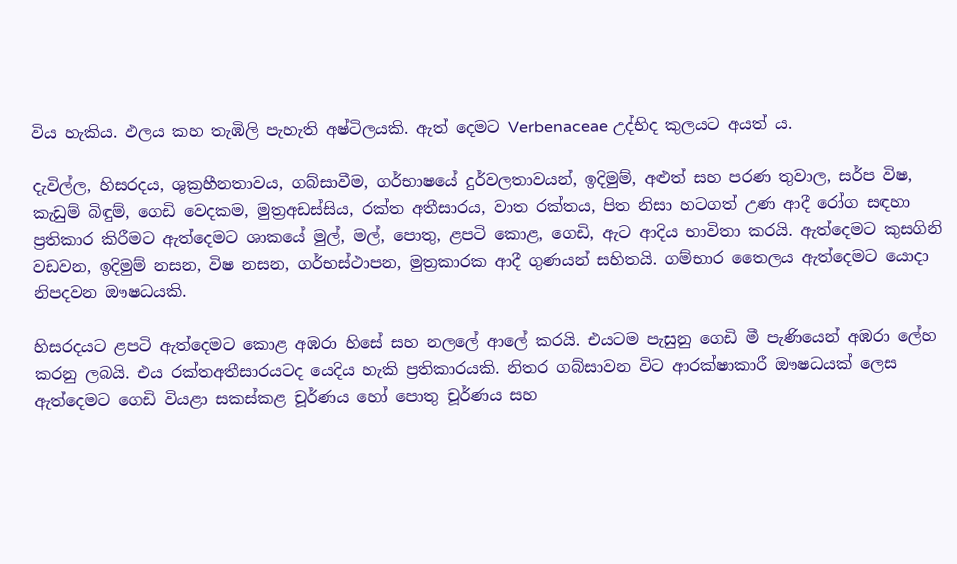විය හැකිය. ඵලය කහ තැඹිලි පැහැති අෂ්ටිලයකි. ඇත් දෙමට Verbenaceae උද්භිද කුලයට අයත් ය.

දැවිල්ල, හිසරදය, ශුක්‍රහීනතාවය, ගබ්සාවීම, ගර්භාෂයේ දුර්වලතාවයන්, ඉදිමුම්, අළුත් සහ පරණ තුවාල, සර්ප විෂ, කැඩුම් බිඳුම්, ගෙඩි වෙදකම, මුත්‍රඅඩස්සිය, රක්ත අතීසාරය, වාත රක්තය, පිත නිසා හටගත් උණ ආදී රෝග සඳහා ප්‍රතිකාර කිරීමට ඇත්දෙමට ශාකයේ මුල්, මල්, පොතු, ළපටි කොළ, ගෙඩි, ඇට ආදිය භාවිතා කරයි. ඇත්දෙමට කුසගිනි වඩවන, ඉදිමුම් නසන, විෂ නසන, ගර්භස්ථාපන, මුත්‍රකාරක ආදී ගුණයන් සහිතයි. ගම්භාර තෛලය ඇත්දෙමට යොදා නිපදවන ඖෂධයකි.

හිසරදයට ළපටි ඇත්දෙමට කොළ අඹරා හිසේ සහ නලලේ ආලේ කරයි. එයටම පැසුනු ගෙඩි මී පැණියෙන් අඹරා ලේහ කරනු ලබයි. එය රක්තඅතීසාරයටද යෙදිය හැකි ප්‍රතිකාරයකි. නිතර ගබ්සාවන විට ආරක්ෂාකාරී ඖෂධයක් ලෙස ඇත්දෙමට ගෙඩි වියළා සකස්කළ චූර්ණය හෝ පොතු චූර්ණය සහ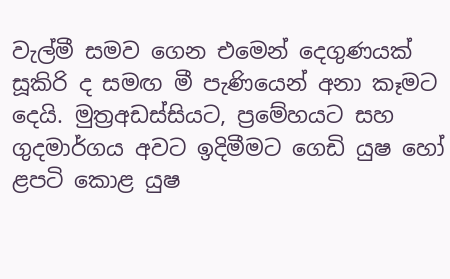වැල්මී සමව ගෙන එමෙන් දෙගුණයක් සූකිරි ද සමඟ මී පැණියෙන් අනා කෑමට දෙයි. මුත්‍රඅඩස්සියට, ප්‍රමේහයට සහ ගුදමාර්ගය අවට ඉදිමීමට ගෙඩි යුෂ හෝ ළපටි කොළ යුෂ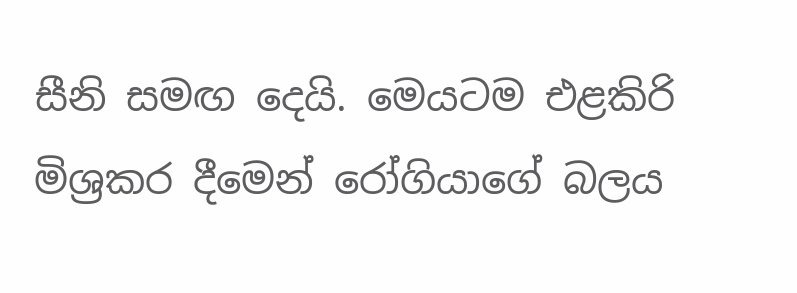සීනි සමඟ දෙයි. මෙයටම එළකිරි මිශ්‍රකර දීමෙන් රෝගියාගේ බලය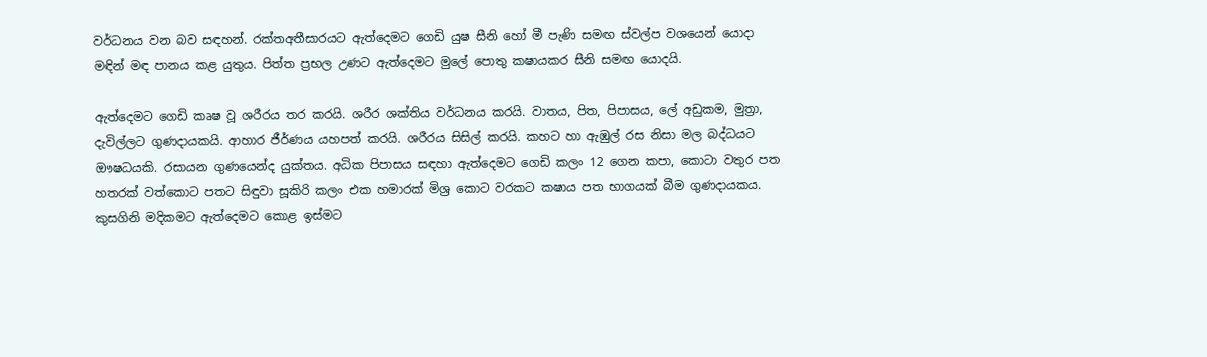වර්ධනය වන බව සඳහන්. රක්තඅතීසාරයට ඇත්දෙමට ගෙඩි යුෂ සීනි හෝ මී පැණි සමඟ ස්වල්ප වශයෙන් යොදා මඳින් මඳ පානය කළ යුතුය. පිත්ත ප්‍රභල උණට ඇත්දෙමට මුලේ පොතු කෂායකර සීනි සමඟ යොදයි.

ඇත්දෙමට ගෙඩි කෘෂ වූ ශරීරය තර කරයි. ශරීර ශක්තිය වර්ධනය කරයි. වාතය, පිත, පිපාසය, ලේ අඩුකම, මුත්‍රා, දැවිල්ලට ගුණදායකයි. ආහාර ජීර්ණය යහපත් කරයි. ශරීරය සිසිල් කරයි. කහට හා ඇඹුල් රස නිසා මල බද්ධයට ඖෂධයකි. රසායන ගුණයෙන්ද යුක්තය. අධික පිපාසය සඳහා ඇත්දෙමට ගෙඩි කලං 12 ගෙන කපා, කොටා වතුර පත හතරක් වත්කොට පතට සිඳුවා සූකිරි කලං එක හමාරක් මිශ්‍ර කොට වරකට කෂාය පත භාගයක් බීම ගුණදායකය. කුසගිනි මදිකමට ඇත්දෙමට කොළ ඉස්මට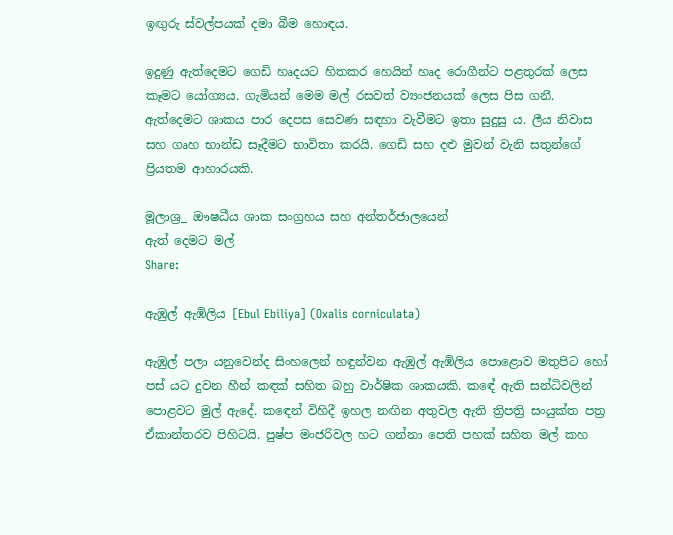ඉඟුරු ස්වල්පයක් දමා බීම හොඳය.

ඉදුණු ඇත්දෙමට ගෙඩි හෘදයට හිතකර හෙයින් හෘද රොගීන්ට පළතුරක් ලෙස කෑමට යෝග්‍යය. ගැමියන් මෙම මල් රසවත් ව්‍යංජනයක් ලෙස පිස ගනී. ඇත්දෙමට ශාකය පාර දෙපස සෙවණ සඳහා වැවීමට ඉතා සුදුසු ය. ලීය නිවාස සහ ගෘහ භාන්ඩ සෑදීමට භාවිතා කරයි. ගෙඩි සහ දළු මුවන් වැනි සතුන්ගේ ප්‍රියතම ආහාරයකි.

මූලාශ්‍ර_ ඖෂධීය ශාක සංග්‍රහය සහ අන්තර්ජාලයෙන්
ඇත් දෙමට මල්
Share:

ඇඹුල් ඇඹිලිය [Ebul Ebiliya] (Oxalis corniculata)

ඇඹුල් පලා යනුවෙන්ද සිංහලෙන් හඳුන්වන ඇඹුල් ඇඹිලිය පොළොව මතුපිට හෝ පස් යට දුවන හීන් කඳක් සහිත බහු වාර්ෂික ශාකයකි. කඳේ ඇති සන්ධිවලින් පොළවට මුල් ඇදේ. කඳෙන් විහිදී ඉහල නඟින අතුවල ඇති ත්‍රිපත්‍රි සංයුක්ත පත්‍ර ඒකාන්තරව පිහිටයි. පුෂ්ප මංජරිවල හට ගන්නා පෙති පහක් සහිත මල් කහ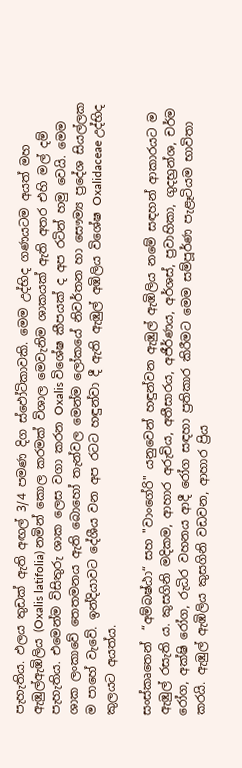පැහැතිය. ඵලය තුඩක් ඇති අඟල් 3/4 පමණ දිග ස්ඵෝටිකාවකි. මෙම උද්භිද ගණයටම අයත් මහ ඇඹුල්ඇඹිලිය (Oxalis latifolia) නමින් කොල කරමක් විශාල මෙවැනිම ශාකයක් ඇති අතර එහි මල් දම් පැහැතිය. එමෙන්ම විසිතුරු ශාක ලෙස වගා කරන Oxalis විශේෂ කීපයක් ද අප රටින් හමු වෙයි. මෙම ශාක ලංකාවේ තෙතමනය ඇති බොහෝ තැන්වල මෙන්ම ලෝකයේ නිවර්තන හා සෞම්‍ය ප්‍රදේශ සියල්ලක ම පාහේ වැවේ. ඉන්දියාවට දේශීය වන අප රටට හඳුන්වා දී ඇති ඇඹුල් අඹිලිය විශේෂ Oxalidaceae උද්භිද කුලයට අයත්ය.

සංස්කෘතෙන්  “අම්බෂ්ඨා“ සහ "වාංගේරි" යනුවෙන් හඳුන්වන ඇඹුල් ඇඹිලිය නමේ සඳහන් ආකාරයට ම ඇඹුල් රසැති ය. කුසගිනි මදිකම, ආහාර අරුචිය, අතීසාරය, අජීර්ණය, අර්ශස්, ප්‍රවාහිකා, ගුදභ්‍රන්ශ, චර්ම රෝග, අක්ෂි රෝග, රුධිර වහනය ආදී රෝග සඳහා ප්‍රතිකාර කිරීමට මෙම සම්පූර්ණ පැළෑටියම භාවිතා කරයි. ඇඹුල් ඇඹිලිය කුසගිනි වඩවන, ආහාර ප්‍රිය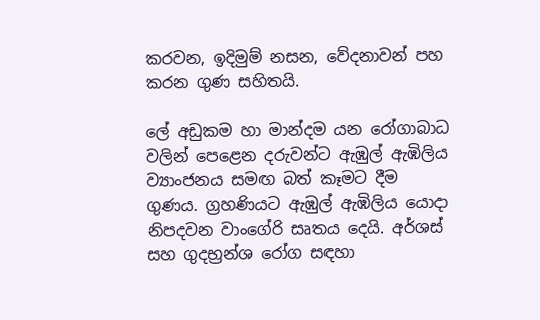කරවන, ඉදිමුම් නසන, වේදනාවන් පහ කරන ගුණ සහිතයි.

ලේ අඩුකම හා මාන්දම යන රෝගාබාධ වලින් පෙළෙන දරුවන්ට ඇඹුල් ඇඹිලිය ව්‍යාංජනය සමඟ බත් කෑමට දීම ගුණය. ග්‍රහණියට ඇඹුල් ඇඹිලිය යොදා නිපදවන වාංගේරි සෘතය දෙයි. අර්ශස් සහ ගුදභ්‍රන්ශ රෝග සඳහා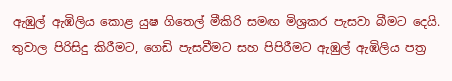ඇඹුල් ඇඹිලිය කොළ යුෂ ගිතෙල් මීකිරි සමඟ මිශ්‍රකර පැසවා බීමට දෙයි. තුවාල පිරිසිදු කිරීමට, ගෙඩි පැසවීමට සහ පිපිරීමට ඇඹුල් ඇඹිලිය පත්‍ර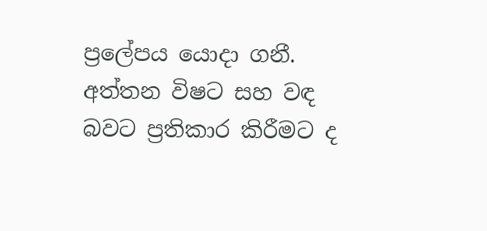ප්‍රලේපය යොදා ගනී. අත්තන විෂට සහ වඳ බවට ප්‍රතිකාර කිරීමට ද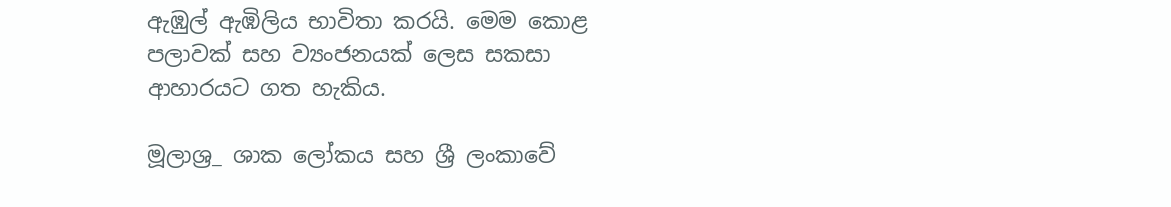ඇඹුල් ඇඹිලිය භාවිතා කරයි. මෙම කොළ පලාවක් සහ ව්‍යංජනයක් ලෙස සකසා ආහාරයට ගත හැකිය.

මූලාශ්‍ර_ ශාක ලෝකය සහ ශ්‍රී ලංකාවේ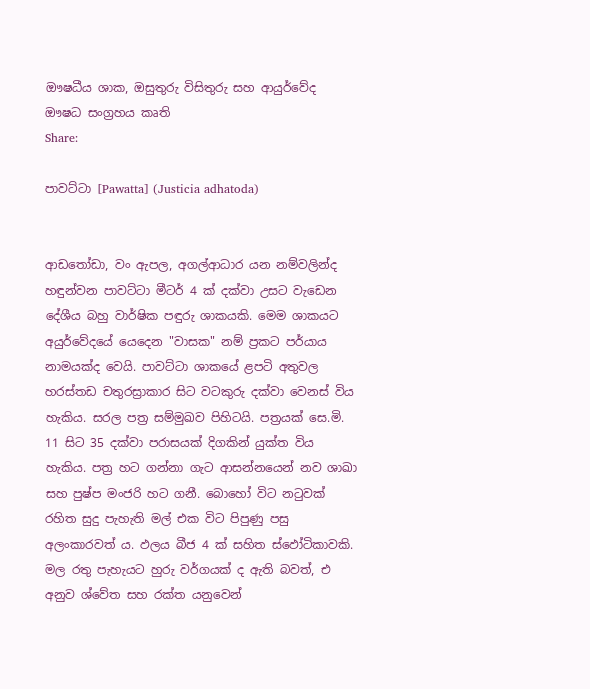ඖෂධීය ශාක, ඔසුතුරු විසිතුරු සහ ආයුර්වේද ඖෂධ සංග්‍රහය කෘති
Share:

පාවට්ටා [Pawatta] (Justicia adhatoda)


ආඩතෝඩා, වං ඇපල, අගල්ආධාර යන නම්වලින්ද හඳුන්වන පාවට්ටා මීටර් 4 ක් දක්වා උසට වැඩෙන දේශීය බහු වාර්ෂික පඳුරු ශාකයකි. මෙම ශාකයට අයුර්වේදයේ යෙදෙන "වාසක" නම් ප්‍රකට පර්යාය නාමයක්ද වෙයි. පාවට්ටා ශාකයේ ළපටි අතුවල හරස්තඩ චතුරස්‍රාකාර සිට වටකුරු දක්වා වෙනස් විය හැකිය. සරල පත්‍ර සම්මුඛව පිහිටයි. පත්‍රයක් සෙ.මි. 11 සිට 35 දක්වා පරාසයක් දිගකින් යුක්ත විය හැකිය. පත්‍ර හට ගන්නා ගැට ආසන්නයෙන් නව ශාඛා සහ පුෂ්ප මංජරි හට ගනී. බොහෝ විට නටුවක් රහිත සුදු පැහැති මල් එක විට පිපුණු පසු අලංකාරවත් ය. ඵලය බීජ 4 ක් සහිත ස්ඵෝටිකාවකි. මල රතු පැහැයට හුරු වර්ගයක් ද ඇති බවත්, එ අනුව ශ්වේත සහ රක්ත යනුවෙන්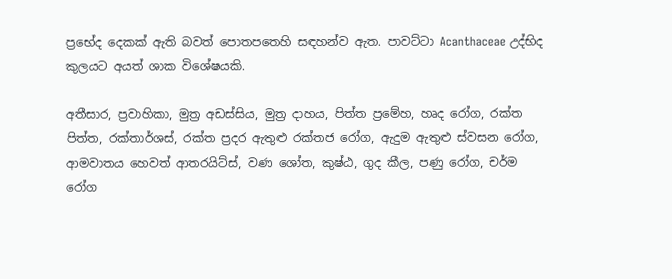ප්‍රභේද දෙකක් ඇති බවත් පොතපතෙහි සඳහන්ව ඇත. පාවට්ටා Acanthaceae උද්භිද කුලයට අයත් ශාක විශේෂයකි.

අතීසාර, ප්‍රවාහිකා, මුත්‍ර අඩස්සිය, මුත්‍ර දාහය, පිත්ත ප්‍රමේහ, හෘද රෝග, රක්ත පිත්ත, රක්තාර්ශස්, රක්ත ප්‍රදර ඇතුළු රක්තජ රෝග, ඇදුම ඇතුළු ස්වසන රෝග, ආමවාතය හෙවත් ආතරයිට්ස්, වණ ශෝත, කුෂ්ඨ, ගුද කීල, පණු රෝග, චර්ම රෝග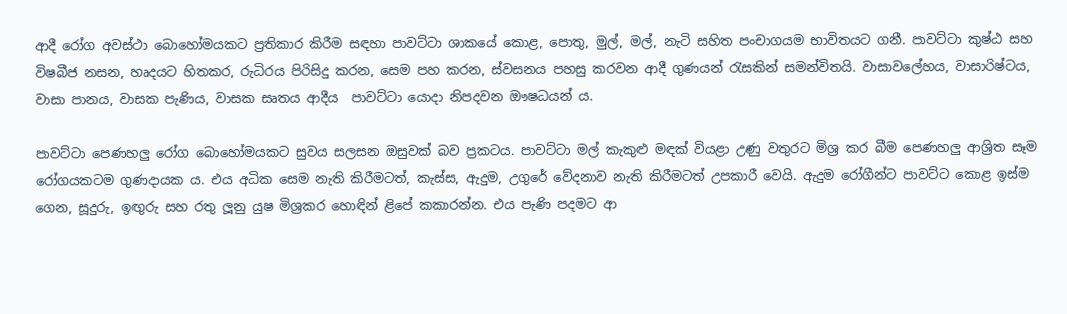ආදී රෝග අවස්ථා බොහෝමයකට ප්‍රතිකාර කිරීම සඳහා පාවට්ටා ශාකයේ කොළ, පොතු, මුල්, මල්, නැටි සහිත පංචාගයම භාවිතයට ගනී. පාවට්ටා කුෂ්ඨ සහ විෂබීජ නසන, හෘදයට හිතකර, රුධිරය පිරිසිදු කරන, සෙම පහ කරන, ස්වසනය පහසු කරවන ආදී ගුණයන් රැසකින් සමන්විතයි. වාසාවලේහය, වාසාරිෂ්ටය, වාසා පානය, වාසක පැණිය, වාසක සෘතය ආදීය  පාවට්ටා යොදා නිපදවන ඖෂධයන් ය.

පාවට්ටා පෙණහලු රෝග බොහෝමයකට සුවය සලසන ඔසුවක් බව ප්‍රකටය. පාවට්ටා මල් කැකුළු මඳක් වියළා උණු වතුරට මිශ්‍ර කර බීම පෙණහලු ආශ්‍රිත සෑම රෝගයකටම ගුණදායක ය. එය අධික සෙම නැති කිරීමටත්, කැස්ස, ඇදුම, උගුරේ වේදනාව නැති කිරීමටත් උපකාරී වෙයි. ඇදුම රෝගීන්ට පාවට්ට කොළ ඉස්ම ගෙන, සූදුරු, ඉඟුරු සහ රතු ලූනු යුෂ මිශ්‍රකර හොඳින් ළිපේ කකාරන්න. එය පැණි පදමට ආ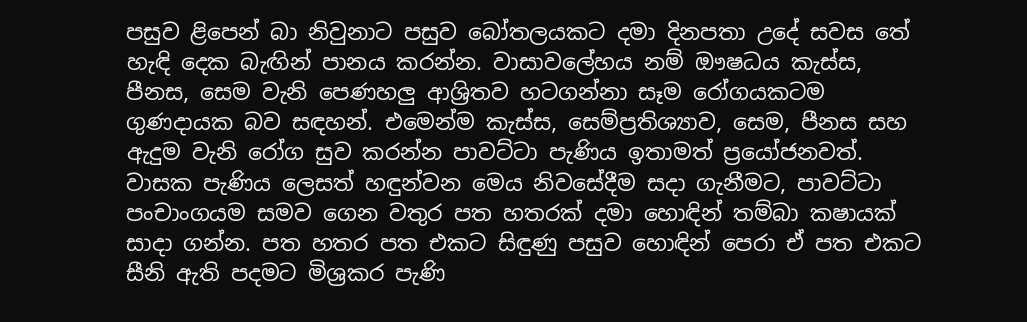පසුව ළිපෙන් බා නිවුනාට පසුව බෝතලයකට දමා දිනපතා උදේ සවස තේ හැඳි දෙක බැඟින් පානය කරන්න. වාසාවලේහය නම් ඖෂධය කැස්ස, පීනස, සෙම වැනි පෙණහලු ආශ්‍රිතව හටගන්නා සෑම රෝගයකටම ගුණදායක බව සඳහන්. එමෙන්ම කැස්ස, සෙම්ප්‍රතිශ්‍යාව, සෙම, පීනස සහ ඇදුම වැනි රෝග සුව කරන්න පාවට්ටා පැණිය ඉතාමත් ප්‍රයෝජනවත්. වාසක පැණිය ලෙසත් හඳුන්වන මෙය නිවසේදීම සදා ගැනීමට, පාවට්ටා පංචාංගයම සමව ගෙන වතුර පත හතරක් දමා හොඳින් තම්බා කෂායක් සාදා ගන්න. පත හතර පත එකට සිඳුණු පසුව හොඳින් පෙරා ඒ පත එකට සීනි ඇති පදමට මිශ්‍රකර පැණි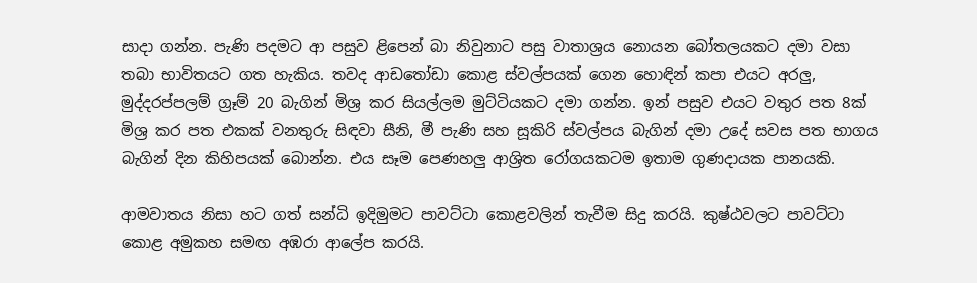සාදා ගන්න. පැණි පදමට ආ පසුව ළිපෙන් බා නිවුනාට පසු වාතාශ්‍රය නොයන බෝතලයකට දමා වසා තබා භාවිතයට ගත හැකිය. තවද ආඩතෝඩා කොළ ස්වල්පයක් ගෙන හොඳින් කපා එයට අරලු, මුද්දරප්පලම් ග්‍රෑම් 20 බැගින් මිශ්‍ර කර සියල්ලම මුට්ටියකට දමා ගන්න. ඉන් පසුව එයට වතුර පත 8ක් මිශ්‍ර කර පත එකක් වනතුරු සිඳවා සීනි, මී පැණි සහ සූකිරි ස්වල්පය බැගින් දමා උදේ සවස පත භාගය බැගින් දින කිහිපයක් බොන්න. එය සෑම පෙණහලු ආශ්‍රිත රෝගයකටම ඉතාම ගුණදායක පානයකි.

ආමවාතය නිසා හට ගත් සන්ධි ඉදිමුමට පාවට්ටා කොළවලින් තැවීම සිදු කරයි. කුෂ්ඨවලට පාවට්ටා කොළ අමුකහ සමඟ අඹරා ආලේප කරයි.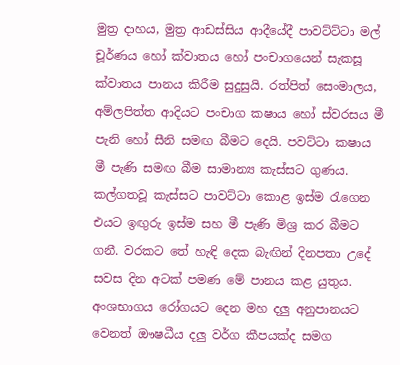මුත්‍ර දාහය, මුත්‍ර ආඩස්සිය ආදීයේදී පාවට්ට්ටා මල් චූර්ණය හෝ ක්වාතය හෝ පංචාගයෙන් සැකසූ ක්වාතය පානය කිරීම සුදුසුයි. රත්පිත් සෙංමාලය, අම්ලපිත්ත ආදියට පංචාග කෂාය හෝ ස්වරසය මී පැනි හෝ සීනි සමඟ බීමට දෙයි. පවට්ටා කෂාය මී පැණි සමඟ බීම සාමාන්‍ය කැස්‌සට ගුණය. කල්ගතවූ කැස්සට පාවට්ටා කොළ ඉස්ම රැගෙන එයට ඉඟුරු ඉස්ම සහ මී පැණි මිශ්‍ර කර බීමට ගනී. වරකට තේ හැඳි දෙක බැඟින් දිනපතා උදේ සවස දින අටක් පමණ මේ පානය කළ යුතුය. අංශභාගය රෝගයට දෙන මහ දලු අනුපානයට වෙනත් ඖෂධීය දලු වර්ග කීපයක්ද සමග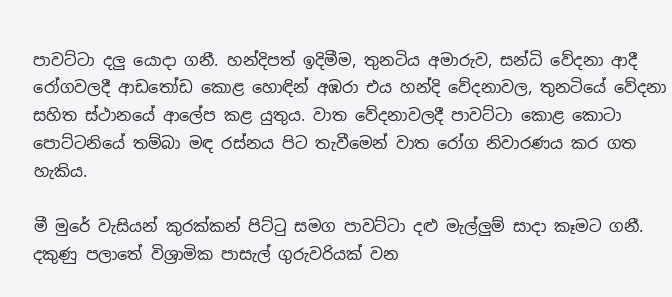පාවට්ටා දලු යොදා ගනී. හන්දිපත් ඉදිමීම, තුනටිය අමාරුව, සන්ධි වේදනා ආදී රෝගවලදී ආඩතෝඩ කොළ හොඳින් අඹරා එය හන්දි වේදනාවල, තුනටියේ වේදනා සහිත ස්ථානයේ ආලේප කළ යුතුය. වාත වේදනාවලදී පාවට්ටා කොළ කොටා පොට්ටනියේ තම්බා මඳ රස්නය පිට තැවීමෙන් වාත රෝග නිවාරණය කර ගත හැකිය.

මී මුරේ වැසියන් කුරක්කන් පිට්ටු සමග පාවට්ටා දළු මැල්ලුම් සාදා කෑමට ගනී. දකුණු පලාතේ විශ්‍රාමික පාසැල් ගුරුවරියක් වන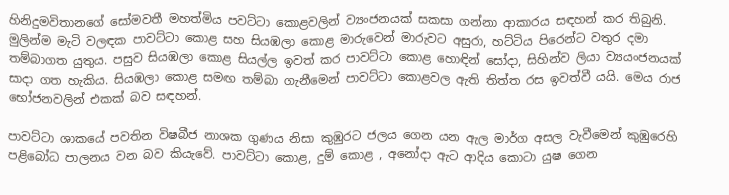හිනිදුමවිතානගේ සෝමවතී මහත්මිය පවට්ටා කොළවලින් ව්‍යංජනයක් සකසා ගන්නා ආකාරය සඳහන් කර තිබුනි. මුලින්ම මැටි වලඳක පාවට්ටා කොළ සහ සියඹලා කොළ මාරුවෙන් මාරුවට අසුරා, හට්ටිය පිරෙන්ට වතුර දමා තම්බාගත යුතුය. පසුව සියඹලා කොළ සියල්ල ඉවත් කර පාවට්ටා කොළ හොඳින් සෝදා, සිහින්ව ලියා ව්‍යයංජනයක් සාදා ගත හැකිය. සියඹලා කොළ සමඟ තම්බා ගැනීමෙන් පාවට්ටා කොළවල ඇති තිත්ත රස ඉවත්වී යයි. මෙය රාජ භෝජනවලින් එකක් බව සඳහන්.

පාවට්ටා ශාකයේ පවතින විෂබීජ නාශක ගුණය නිසා කුඹුරට ජලය ගෙන යන ඇල මාර්ග අසල වැවීමෙන් කුඹුරෙහි පළිබෝධ පාලනය වන බව කියැවේ. පාවට්ටා කොළ, දුම් කොළ , අනෝදා ඇට ආදිය කොටා යුෂ ගෙන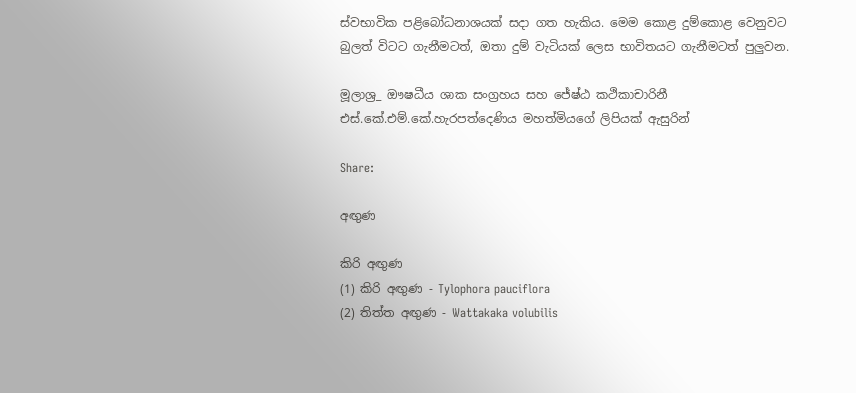ස්වභාවික පළිබෝධනාශයක් සදා ගත හැකිය. මෙම කොළ දුම්කොළ වෙනුවට බුලත් විටට ගැනීමටත්, ඔතා දුම් වැටියක් ලෙස භාවිතයට ගැනීමටත් පුලුවන.

මූලාශ්‍ර_ ඖෂධීය ශාක සංග්‍රහය සහ ජේ‍ෂ්ඨ කථිකාචාරිනී එස්.කේ.එම්.කේ.හැරපත්දෙණිය මහත්මියගේ ලිපියක් ඇසුරින්

Share:

අඟුණ

කිරි අඟුණ
(1) කිරි අඟුණ - Tylophora pauciflora
(2) තිත්ත අඟුණ - Wattakaka volubilis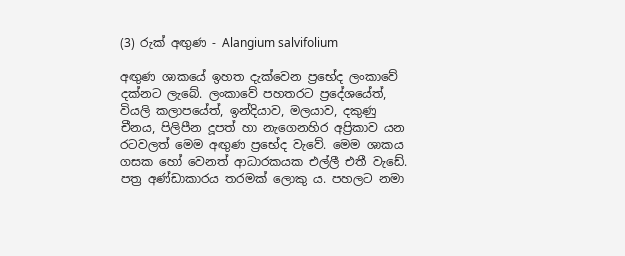(3) රුක් අඟුණ - Alangium salvifolium

අඟුණ ශාකයේ ඉහත දැක්වෙන ප්‍රභේද ලංකාවේ දක්නට ලැබේ. ලංකාවේ පහතරට ප්‍රදේශයේත්, වියලි කලාපයේත්, ඉන්දියාව, මලයාව, දකුණු චීනය, පිලිපීන දූපත් හා නැගෙනහිර අප්‍රිකාව යන රටවලත් මෙම අඟුණ ප්‍රභේද වැවේ. මෙම ශාකය ගසක හෝ වෙනත් ආධාරකයක එල්ලී එතී වැඩේ. පත්‍ර අණ්ඩාකාරය තරමක් ලොකු ය. පහලට නමා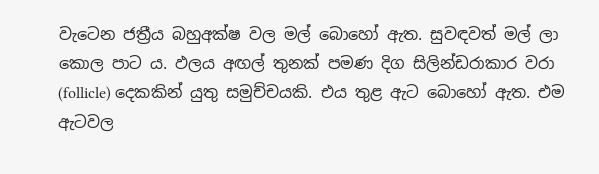වැටෙන ජත්‍රීය බහුඅක්ෂ වල මල් බොහෝ ඇත. සුවඳවත් මල් ලා කොල පාට ය. ඵලය අඟල් තුනක් පමණ දිග සිලින්ඩරාකාර වරා (follicle) දෙකකින් යුතු සමුච්චයකි. එය තුළ ඇට බොහෝ ඇත. එම ඇටවල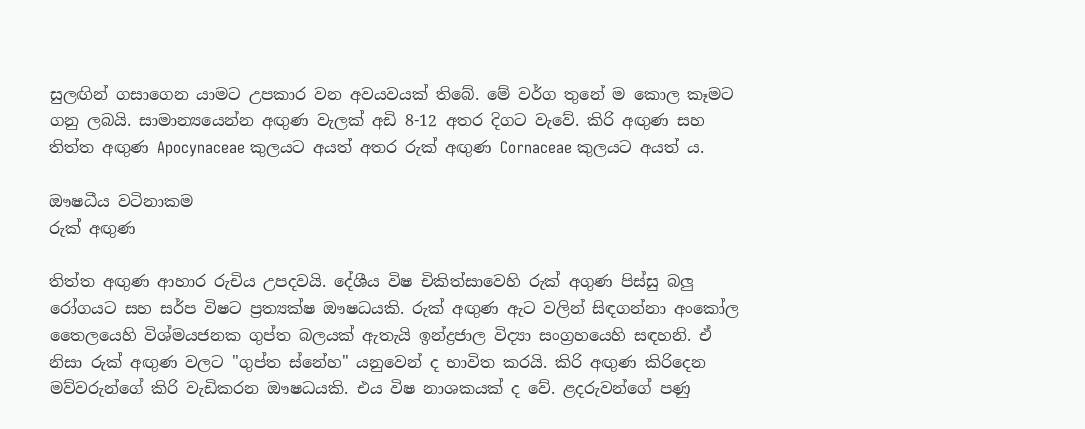සුලඟින් ගසාගෙන යාමට උපකාර වන අවයවයක් තිබේ. මේ වර්ග තුනේ ම කොල කෑමට ගනු ලබයි. සාමාන්‍යයෙන්න අඟුණ වැලක් අඩි 8-12 අතර දිගට වැවේ. කිරි අඟුණ සහ තිත්ත අඟුණ Apocynaceae කුලයට අයත් අතර රුක් අඟුණ Cornaceae කුලයට අයත් ය.

ඖෂධීය වටිනාකම
රුක් අඟුණ

තිත්ත අඟුණ ආහාර රුචිය උපදවයි. දේශීය විෂ චිකිත්සාවෙහි රුක් අගුණ පිස්සු බලු රෝගයට සහ සර්ප විෂට ප්‍රත්‍යක්ෂ ඖෂධයකි. රුක් අඟුණ ඇට වලින් සිඳගන්නා අංකෝල තෛලයෙහි විශ්මයජනක ගුප්ත බලයක් ඇතැයි ඉන්ද්‍රජාල විද්‍යා සංග්‍රහයෙහි සඳහනි. ඒ නිසා රුක් අඟුණ වලට "ගුප්ත ස්නේහ" යනුවෙන් ද භාවිත කරයි. කිරි අඟුණ කිරිදෙන මව්වරුන්ගේ කිරි වැඩිකරන ඖෂධයකි. එය විෂ නාශකයක් ද වේ. ළදරුවන්ගේ පණු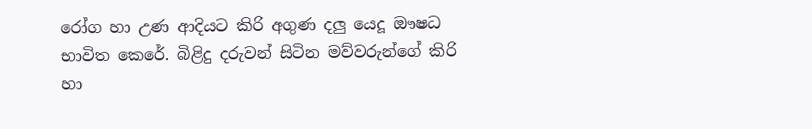රෝග හා උණ ආදියට කිරි අගුණ දලු යෙදූ ඖෂධ භාවිත කෙරේ. බිළිදු දරුවන් සිටින මව්වරුන්ගේ කිරි හා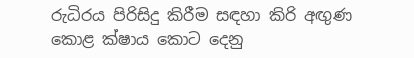රුධිරය පිරිසිදු කිරීම සඳහා කිරි අඟුණ කොළ ක්ෂාය කොට දෙනු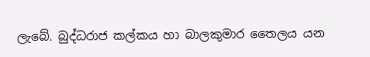ලැබේ. බුද්ධරාජ කල්කය හා බාලකුමාර තෛලය යන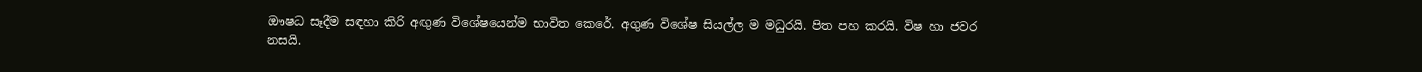ඖෂධ සෑදීම සඳහා කිරි අඟුණ විශේෂයෙන්ම භාවිත කෙරේ. අගුණ විශේෂ සියල්ල ම මධුරයි. පිත පහ කරයි. විෂ හා ජවර නසයි.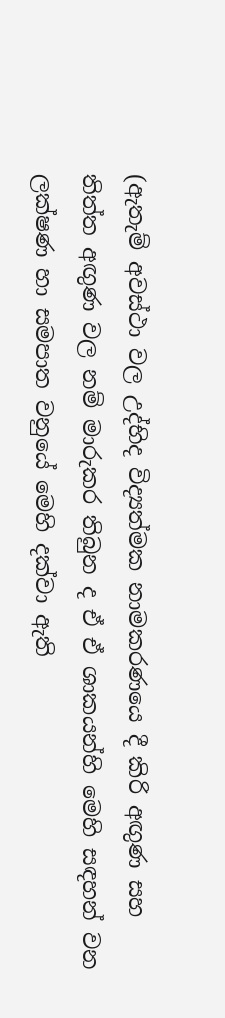(ඇතැම් අවස්ථා වල උද්භිද විද්‍යත්මක නාමකරණයෙ දී කිරි අඟුණ සහ තිත්ත අඟුණ වල නම් මාරුකර තිබුන ද ඒ ඒ ශාකයන්හි මෙහි සඳහන් වන ලක්ෂණ හා සමපාත වනුයේ මෙහි දක්වා ඇති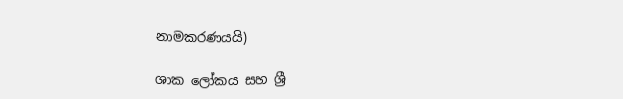නාමකරණයයි)

ශාක ලෝකය සහ ශ්‍රී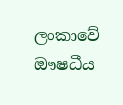ලංකාවේ ඖෂධීය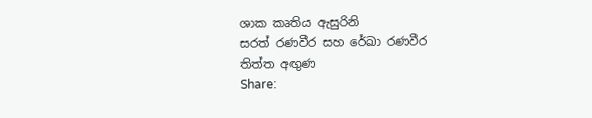ශාක කෘතිය ඇසුරිනි
සරත් රණවීර සහ රේඛා රණවීර
තිත්ත අඟුණ
Share: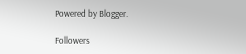Powered by Blogger.

Followers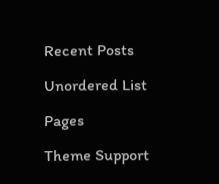Recent Posts

Unordered List

Pages

Theme Support